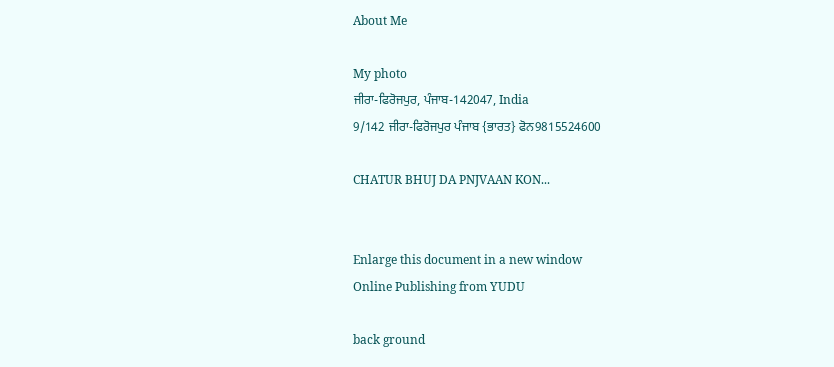About Me

My photo
ਜੀਰਾ-ਫਿਰੋਜਪੁਰ, ਪੰਜਾਬ-142047, India
9/142 ਜੀਰਾ-ਫਿਰੋਜਪੁਰ ਪੰਜਾਬ {ਭਾਰਤ} ਫੋਨ9815524600

CHATUR BHUJ DA PNJVAAN KON...


Enlarge this document in a new window
Online Publishing from YUDU

back ground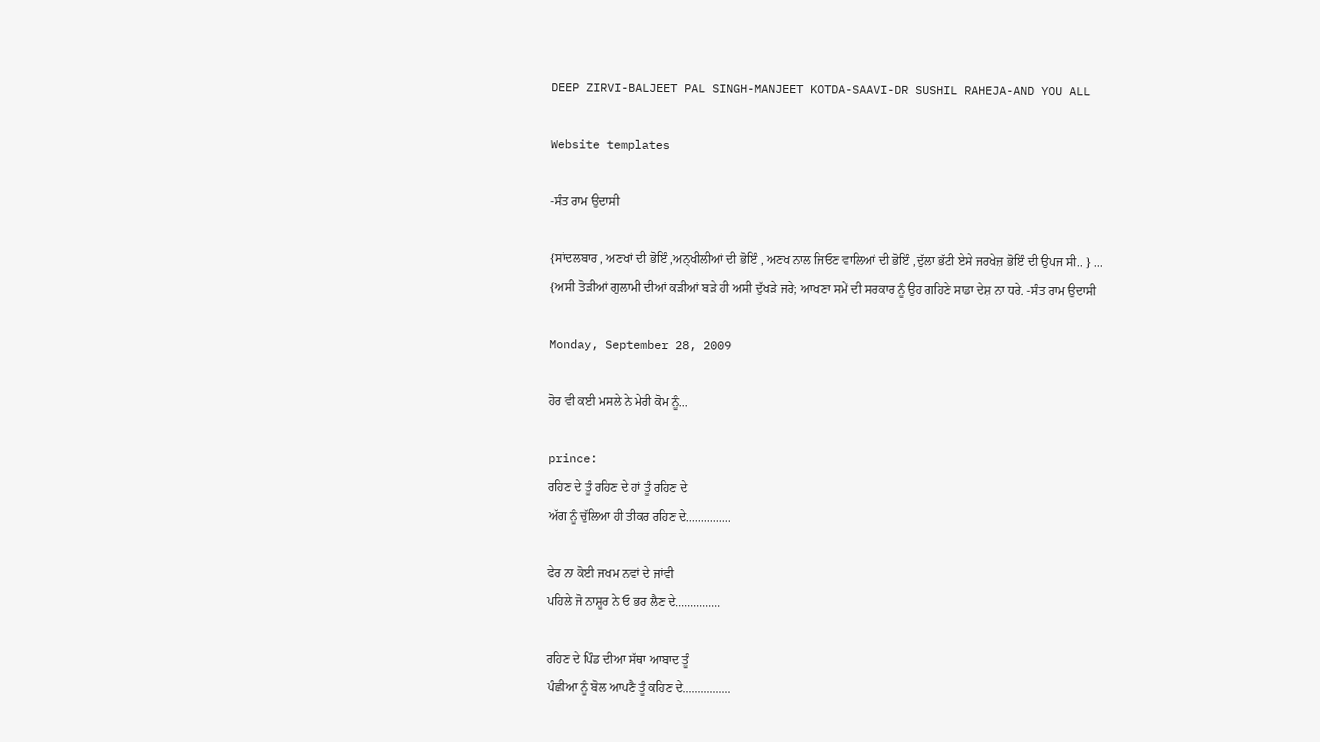DEEP ZIRVI-BALJEET PAL SINGH-MANJEET KOTDA-SAAVI-DR SUSHIL RAHEJA-AND YOU ALL

Website templates

-ਸੰਤ ਰਾਮ ਉਦਾਸੀ

{ਸਾਂਦਲਬਾਰ , ਅਣਖਾਂ ਦੀ ਭੋਇੰ ,ਅਨ੍ਖੀਲੀਆਂ ਦੀ ਭੋਇੰ , ਅਣਖ ਨਾਲ ਜਿਓਣ ਵਾਲਿਆਂ ਦੀ ਭੋਇੰ ,ਦੁੱਲਾ ਭੱਟੀ ਏਸੇ ਜਰਖੇਜ਼ ਭੋਇੰ ਦੀ ਉਪਜ ਸੀ.. } ... {ਅਸੀ ਤੋੜੀਆਂ ਗੁਲਾਮੀ ਦੀਆਂ ਕੜੀਆਂ ਬੜੇ ਹੀ ਅਸੀ ਦੁੱਖੜੇ ਜਰੇ; ਆਖਣਾ ਸਮੇਂ ਦੀ ਸਰਕਾਰ ਨੂੰ ਉਹ ਗਹਿਣੇ ਸਾਡਾ ਦੇਸ਼ ਨਾ ਧਰੇ. -ਸੰਤ ਰਾਮ ਉਦਾਸੀ

Monday, September 28, 2009

ਹੋਰ ਵੀ ਕਈ ਮਸਲੇ ਨੇ ਮੇਰੀ ਕੋਮ ਨੂੰ...

prince:
ਰਹਿਣ ਦੇ ਤੂੰ ਰਹਿਣ ਦੇ ਹਾਂ ਤੂੰ ਰਹਿਣ ਦੇ
ਅੱਗ ਨੂੰ ਚੁੱਲਿਆ ਹੀ ਤੀਕਰ ਰਹਿਣ ਦੇ...............

ਫੇਰ ਨਾ ਕੋਈ ਜਖਮ ਨਵਾਂ ਦੇ ਜਾਂਵੀ
ਪਹਿਲੇ ਜੋ ਨਾਸ਼ੂਰ ਨੇ ਓ ਭਰ ਲੈਣ ਦੇ...............

ਰਹਿਣ ਦੇ ਪਿੰਡ ਦੀਆ ਸੱਥਾ ਆਬਾਦ ਤੂੰ
ਪੰਛੀਆ ਨੂੰ ਬੋਲ ਆਪਣੈ ਤੂੰ ਕਹਿਣ ਦੇ................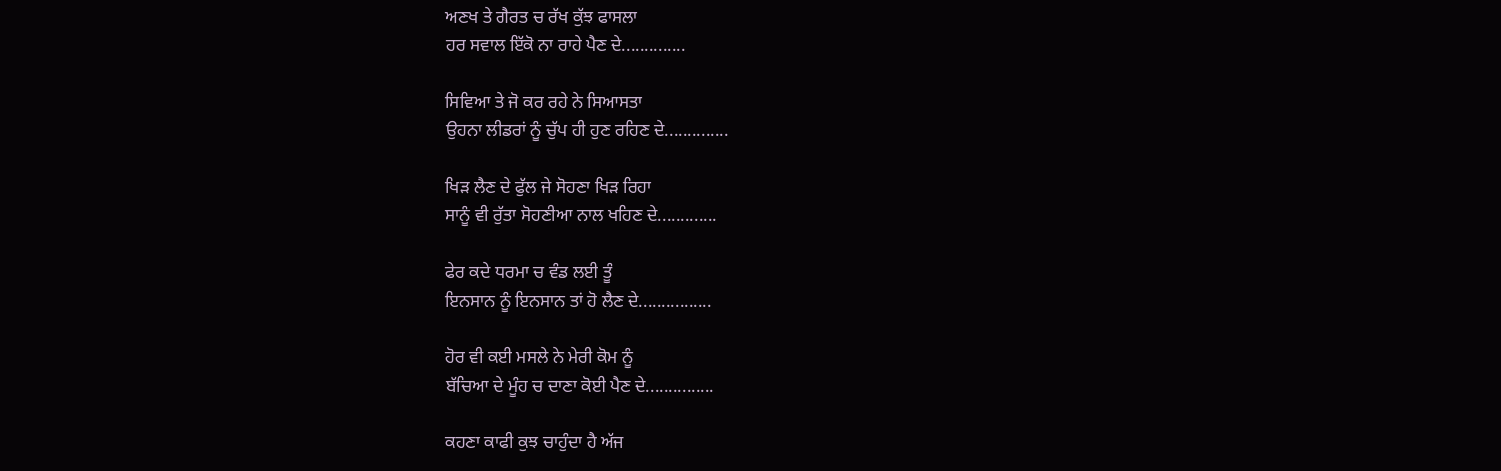ਅਣਖ ਤੇ ਗੈਰਤ ਚ ਰੱਖ ਕੁੱਝ ਫਾਸਲਾ
ਹਰ ਸਵਾਲ ਇੱਕੋ ਨਾ ਰਾਹੇ ਪੈਣ ਦੇ..............

ਸਿਵਿਆ ਤੇ ਜੋ ਕਰ ਰਹੇ ਨੇ ਸਿਆਸਤਾ
ਉਹਨਾ ਲੀਡਰਾਂ ਨੂੰ ਚੁੱਪ ਹੀ ਹੁਣ ਰਹਿਣ ਦੇ..............

ਖਿੜ ਲੈਣ ਦੇ ਫੁੱਲ ਜੇ ਸੋਹਣਾ ਖਿੜ ਰਿਹਾ
ਸਾਨੂੰ ਵੀ ਰੁੱਤਾ ਸੋਹਣੀਆ ਨਾਲ ਖਹਿਣ ਦੇ.............

ਫੇਰ ਕਦੇ ਧਰਮਾ ਚ ਵੰਡ ਲਈ ਤੂੰ
ਇਨਸਾਨ ਨੂੰ ਇਨਸਾਨ ਤਾਂ ਹੋ ਲੈਣ ਦੇ................

ਹੋਰ ਵੀ ਕਈ ਮਸਲੇ ਨੇ ਮੇਰੀ ਕੋਮ ਨੂੰ
ਬੱਚਿਆ ਦੇ ਮੂੰਹ ਚ ਦਾਣਾ ਕੋਈ ਪੈਣ ਦੇ...............

ਕਹਣਾ ਕਾਫੀ ਕੁਝ ਚਾਹੁੰਦਾ ਹੈ ਅੱਜ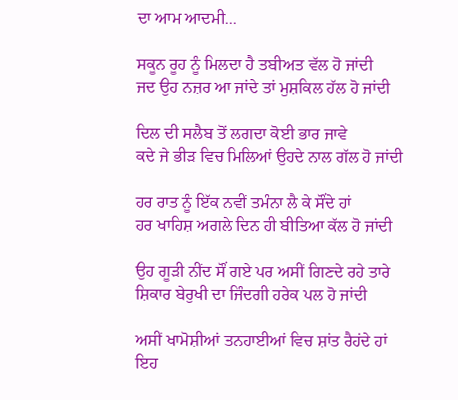ਦਾ ਆਮ ਆਦਮੀ...

ਸਕੂਨ ਰੂਹ ਨੂੰ ਮਿਲਦਾ ਹੈ ਤਬੀਅਤ ਵੱਲ ਹੋ ਜਾਂਦੀ
ਜਦ ਉਹ ਨਜ਼ਰ ਆ ਜਾਂਦੇ ਤਾਂ ਮੁਸ਼ਕਿਲ ਹੱਲ ਹੋ ਜਾਂਦੀ

ਦਿਲ ਦੀ ਸਲੈਬ ਤੋਂ ਲਗਦਾ ਕੋਈ ਭਾਰ ਜਾਵੇ
ਕਦੇ ਜੇ ਭੀੜ ਵਿਚ ਮਿਲਿਆਂ ਉਹਦੇ ਨਾਲ ਗੱਲ ਹੋ ਜਾਂਦੀ

ਹਰ ਰਾਤ ਨੂੰ ਇੱਕ ਨਵੀਂ ਤਮੰਨਾ ਲੈ ਕੇ ਸੌਂਦੇ ਹਾਂ
ਹਰ ਖਾਹਿਸ਼ ਅਗਲੇ ਦਿਨ ਹੀ ਬੀਤਿਆ ਕੱਲ ਹੋ ਜਾਂਦੀ

ਉਹ ਗੂੜੀ ਨੀਂਦ ਸੌਂ ਗਏ ਪਰ ਅਸੀਂ ਗਿਣਦੇ ਰਹੇ ਤਾਰੇ
ਸ਼ਿਕਾਰ ਬੇਰੁਖੀ ਦਾ ਜਿੰਦਗੀ ਹਰੇਕ ਪਲ ਹੋ ਜਾਂਦੀ

ਅਸੀਂ ਖਾਮੋਸ਼ੀਆਂ ਤਨਹਾਈਆਂ ਵਿਚ ਸ਼ਾਂਤ ਰੈਹਂਦੇ ਹਾਂ
ਇਹ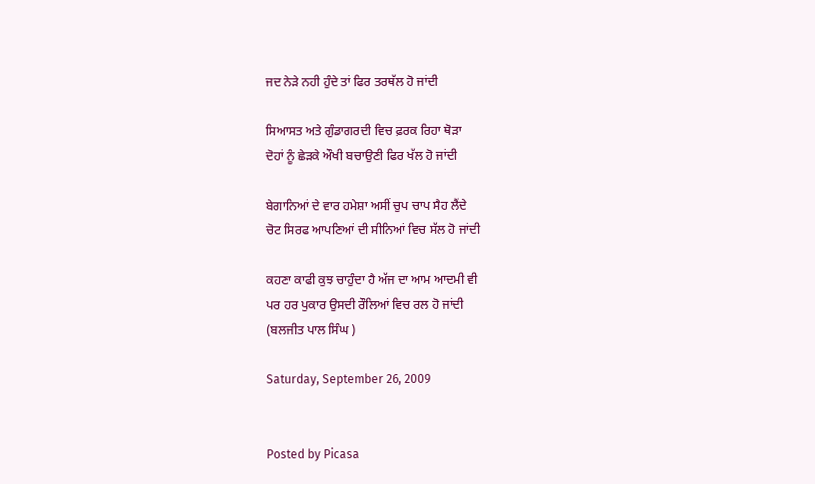ਜਦ ਨੇੜੇ ਨਹੀ ਹੁੰਦੇ ਤਾਂ ਫਿਰ ਤਰਥੱਲ ਹੋ ਜਾਂਦੀ

ਸਿਆਸਤ ਅਤੇ ਗੁੰਡਾਗਰਦੀ ਵਿਚ ਫ਼ਰਕ ਰਿਹਾ ਥੋੜਾ
ਦੋਹਾਂ ਨੂੰ ਛੇੜਕੇ ਔਖੀ ਬਚਾਉਣੀ ਫਿਰ ਖੱਲ ਹੋ ਜਾਂਦੀ

ਬੇਗਾਨਿਆਂ ਦੇ ਵਾਰ ਹਮੇਸ਼ਾ ਅਸੀਂ ਚੁਪ ਚਾਪ ਸੈਹ ਲੈਂਦੇ
ਚੋਟ ਸਿਰਫ ਆਪਣਿਆਂ ਦੀ ਸੀਨਿਆਂ ਵਿਚ ਸੱਲ ਹੋ ਜਾਂਦੀ

ਕਹਣਾ ਕਾਫੀ ਕੁਝ ਚਾਹੁੰਦਾ ਹੈ ਅੱਜ ਦਾ ਆਮ ਆਦਮੀ ਵੀ
ਪਰ ਹਰ ਪੁਕਾਰ ਉਸਦੀ ਰੌਲਿਆਂ ਵਿਚ ਰਲ ਹੋ ਜਾਂਦੀ
(ਬਲਜੀਤ ਪਾਲ ਸਿੰਘ )

Saturday, September 26, 2009


Posted by Picasa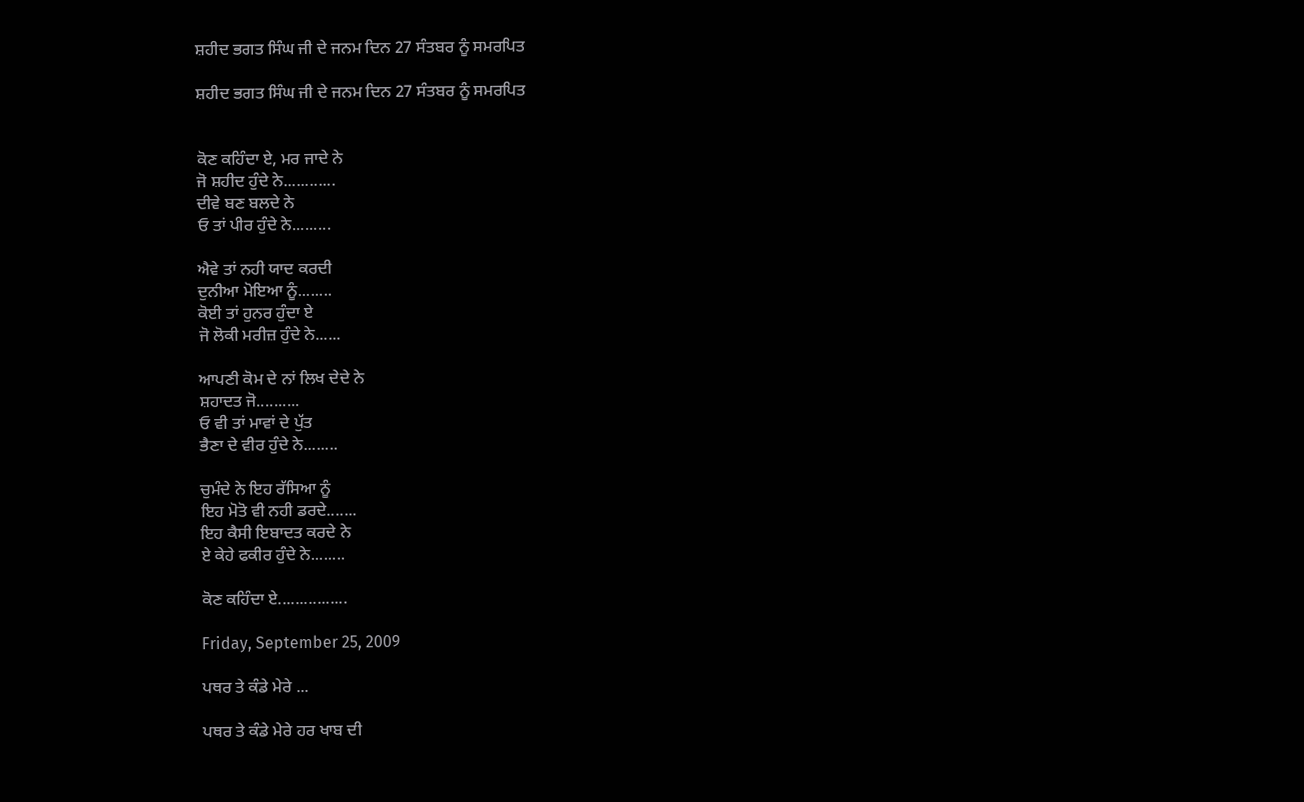ਸ਼ਹੀਦ ਭਗਤ ਸਿੰਘ ਜੀ ਦੇ ਜਨਮ ਦਿਨ 27 ਸੰਤਬਰ ਨੂੰ ਸਮਰਪਿਤ

ਸ਼ਹੀਦ ਭਗਤ ਸਿੰਘ ਜੀ ਦੇ ਜਨਮ ਦਿਨ 27 ਸੰਤਬਰ ਨੂੰ ਸਮਰਪਿਤ


ਕੋਣ ਕਹਿੰਦਾ ਏ, ਮਰ ਜਾਦੇ ਨੇ
ਜੋ ਸ਼ਹੀਦ ਹੁੰਦੇ ਨੇ............
ਦੀਵੇ ਬਣ ਬਲਦੇ ਨੇ
ਓ ਤਾਂ ਪੀਰ ਹੁੰਦੇ ਨੇ.........

ਐਵੇ ਤਾਂ ਨਹੀ ਯਾਦ ਕਰਦੀ
ਦੁਨੀਆ ਮੋਇਆ ਨੂੰ........
ਕੋਈ ਤਾਂ ਹੁਨਰ ਹੁੰਦਾ ਏ
ਜੋ ਲੋਕੀ ਮਰੀਜ਼ ਹੁੰਦੇ ਨੇ......

ਆਪਣੀ ਕੋਮ ਦੇ ਨਾਂ ਲਿਖ ਦੇਦੇ ਨੇ
ਸ਼ਹਾਦਤ ਜੋ..........
ਓ ਵੀ ਤਾਂ ਮਾਵਾਂ ਦੇ ਪੁੱਤ
ਭੈਣਾ ਦੇ ਵੀਰ ਹੁੰਦੇ ਨੇ........

ਚੁਮੰਦੇ ਨੇ ਇਹ ਰੱਸਿਆ ਨੂੰ
ਇਹ ਮੋਤੋ ਵੀ ਨਹੀ ਡਰਦੇ.......
ਇਹ ਕੈਸੀ ਇਬਾਦਤ ਕਰਦੇ ਨੇ
ਏ ਕੇਹੇ ਫਕੀਰ ਹੁੰਦੇ ਨੇ........

ਕੋਣ ਕਹਿੰਦਾ ਏ................

Friday, September 25, 2009

ਪਥਰ ਤੇ ਕੰਡੇ ਮੇਰੇ ...

ਪਥਰ ਤੇ ਕੰਡੇ ਮੇਰੇ ਹਰ ਖਾਬ ਦੀ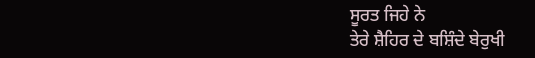ਸੂਰਤ ਜਿਹੇ ਨੇ
ਤੇਰੇ ਸ਼ੈਹਿਰ ਦੇ ਬਸ਼ਿੰਦੇ ਬੇਰੁਖੀ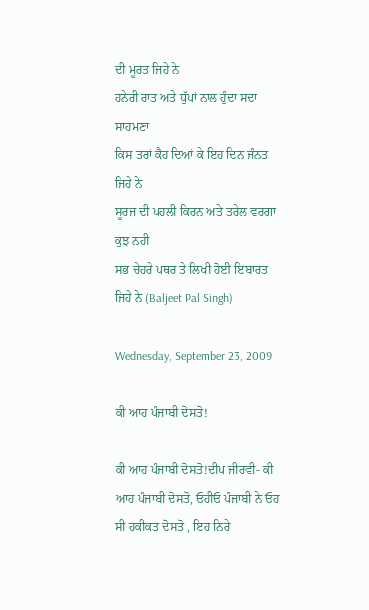ਦੀ ਮੂਰਤ ਜਿਹੇ ਨੇ
ਹਨੇਰੀ ਰਾਤ ਅਤੇ ਧੁੱਪਾਂ ਨਾਲ ਹੁੰਦਾ ਸਦਾ ਸਾਹਮਣਾ
ਕਿਸ ਤਰਾਂ ਕੈਹ ਦਿਆਂ ਕੇ ਇਹ ਦਿਨ ਜੰਨਤ ਜਿਹੇ ਨੇ
ਸੂਰਜ ਦੀ ਪਹਲੀ ਕਿਰਨ ਅਤੇ ਤਰੇਲ ਵਰਗਾ ਕੁਝ ਨਹੀ
ਸਭ ਚੇਹਰੇ ਪਥਰ ਤੇ ਲਿਖੀ ਹੋਈ ਇਬਾਰਤ ਜਿਹੇ ਨੇ (Baljeet Pal Singh)

Wednesday, September 23, 2009

ਕੀ ਆਹ ਪੰਜਾਬੀ ਦੋਸਤੋ!

ਕੀ ਆਹ ਪੰਜਾਬੀ ਦੋਸਤੋ!ਦੀਪ ਜੀਰਵੀ- ਕੀ ਆਹ ਪੰਜਾਬੀ ਦੋਸਤੋ, ਓਹੀਓ ਪੰਜਾਬੀ ਨੇ ਓਹ ਸੀ ਹਕੀਕਤ ਦੋਸਤੋ , ਇਹ ਨਿਰੇ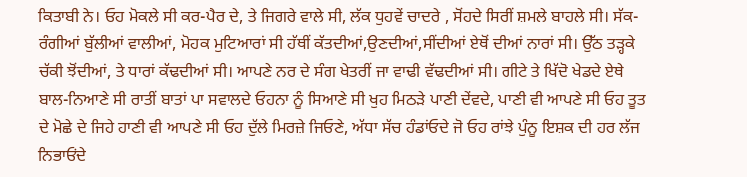ਕਿਤਾਬੀ ਨੇ। ਓਹ ਮੋਕਲੇ ਸੀ ਕਰ-ਪੈਰ ਦੇ, ਤੇ ਜਿਗਰੇ ਵਾਲੇ ਸੀ, ਲੱਕ ਧੁਹਵੇਂ ਚਾਦਰੇ , ਸੋਂਹਦੇ ਸਿਰੀਂ ਸ਼ਮਲੇ ਬਾਹਲੇ ਸੀ। ਸੱਕ-ਰੰਗੀਆਂ ਬੁੱਲੀਆਂ ਵਾਲੀਆਂ, ਮੋਹਕ ਮੁਟਿਆਰਾਂ ਸੀ ਹੱਥੀਂ ਕੱਤਦੀਆਂ,ਉਣਦੀਆਂ,ਸੀਂਦੀਆਂ ਏਥੋਂ ਦੀਆਂ ਨਾਰਾਂ ਸੀ। ਉੱਠ ਤੜ੍ਹਕੇ ਚੱਕੀ ਝੋਂਦੀਆਂ, ਤੇ ਧਾਰਾਂ ਕੱਢਦੀਆਂ ਸੀ। ਆਪਣੇ ਨਰ ਦੇ ਸੰਗ ਖੇਤਰੀਂ ਜਾ ਵਾਢੀ ਵੱਢਦੀਆਂ ਸੀ। ਗੀਟੇ ਤੇ ਖਿੱਦੋ ਖੇਡਦੇ ਏਥੇ ਬਾਲ-ਨਿਆਣੇ ਸੀ ਰਾਤੀਂ ਬਾਤਾਂ ਪਾ ਸਵਾਲਦੇ ਓਹਨਾ ਨੂੰ ਸਿਆਣੇ ਸੀ ਖੁਹ ਮਿਠੜੇ ਪਾਣੀ ਦੇਂਵਦੇ, ਪਾਣੀ ਵੀ ਆਪਣੇ ਸੀ ਓਹ ਤੂਤ ਦੇ ਮੋਛੇ ਦੇ ਜਿਹੇ ਹਾਣੀ ਵੀ ਆਪਣੇ ਸੀ ਓਹ ਦੁੱਲੇ ਮਿਰਜ਼ੇ ਜਿਓਣੇ, ਅੱਧਾ ਸੱਚ ਹੰਡਾਂਓਦੇ ਜੋ ਓਹ ਰਾਂਝੇ ਪੁੰਨੂ ਇਸ਼ਕ ਦੀ ਹਰ ਲੱਜ ਨਿਭਾਓਂਦੇ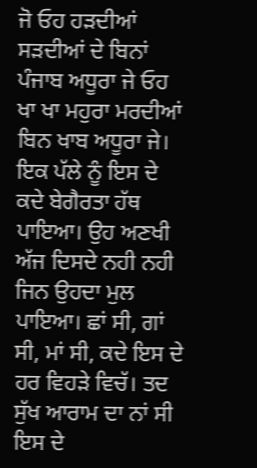ਜੋ ਓਹ ਹੜਦੀਆਂ ਸੜਦੀਆਂ ਦੇ ਬਿਨਾਂ ਪੰਜਾਬ ਅਧੂਰਾ ਜੇ ਓਹ ਖਾ ਖਾ ਮਹੁਰਾ ਮਰਦੀਆਂ ਬਿਨ ਖਾਬ ਅਧੂਰਾ ਜੇ। ਇਕ ਪੱਲੇ ਨੂੰ ਇਸ ਦੇ ਕਦੇ ਬੇਗੈਰਤਾ ਹੱਥ ਪਾਇਆ। ਉਹ ਅਣਖੀ ਅੱਜ ਦਿਸਦੇ ਨਹੀ ਨਹੀ ਜਿਨ ਉਹਦਾ ਮੁਲ ਪਾਇਆ। ਛਾਂ ਸੀ, ਗਾਂ ਸੀ, ਮਾਂ ਸੀ, ਕਦੇ ਇਸ ਦੇ ਹਰ ਵਿਹੜੇ ਵਿਚੱ। ਤਦ ਸੁੱਖ ਆਰਾਮ ਦਾ ਨਾਂ ਸੀ ਇਸ ਦੇ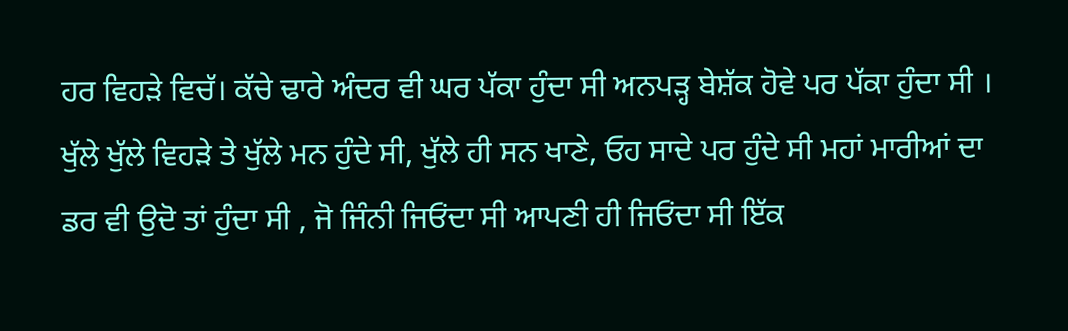ਹਰ ਵਿਹੜੇ ਵਿਚੱ। ਕੱਚੇ ਢਾਰੇ ਅੰਦਰ ਵੀ ਘਰ ਪੱਕਾ ਹੁੰਦਾ ਸੀ ਅਨਪੜ੍ਹ ਬੇਸ਼ੱਕ ਹੋਵੇ ਪਰ ਪੱਕਾ ਹੁੰਦਾ ਸੀ । ਖੁੱਲੇ ਖੁੱਲੇ ਵਿਹੜੇ ਤੇ ਖੁੱਲੇ ਮਨ ਹੁੰਦੇ ਸੀ, ਖੁੱਲੇ ਹੀ ਸਨ ਖਾਣੇ, ਓਹ ਸਾਦੇ ਪਰ ਹੁੰਦੇ ਸੀ ਮਹਾਂ ਮਾਰੀਆਂ ਦਾ ਡਰ ਵੀ ਉਦੋ ਤਾਂ ਹੁੰਦਾ ਸੀ , ਜੋ ਜਿੰਨੀ ਜਿਓਂਦਾ ਸੀ ਆਪਣੀ ਹੀ ਜਿਓਂਦਾ ਸੀ ਇੱਕ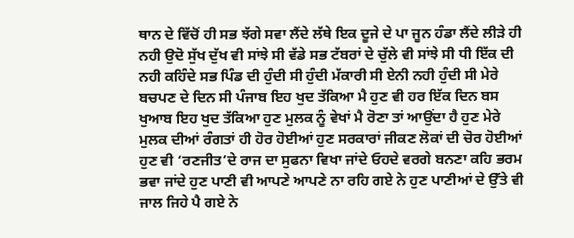ਥਾਨ ਦੇ ਵਿੱਚੋਂ ਹੀ ਸਭ ਝੱਗੇ ਸਵਾ ਲੈਂਦੇ ਲੱਥੇ ਇਕ ਦੂਜੇ ਦੇ ਪਾ ਜੂਨ ਹੰਡਾ ਲੈਂਦੇ ਲੀੜੇ ਹੀ ਨਹੀ ਉਦੋ ਸੁੱਖ ਦੁੱਖ ਵੀ ਸਾਂਝੇ ਸੀ ਵੱਡੇ ਸਭ ਟੱਬਰਾਂ ਦੇ ਚੁੱਲੇ ਵੀ ਸਾਂਝੇ ਸੀ ਧੀ ਇੱਕ ਦੀ ਨਹੀ ਕਹਿੰਦੇ ਸਭ ਪਿੰਡ ਦੀ ਹੁੰਦੀ ਸੀ ਹੁੰਦੀ ਮੱਕਾਰੀ ਸੀ ਏਨੀ ਨਹੀ ਹੁੰਦੀ ਸੀ ਮੇਰੇ ਬਚਪਣ ਦੇ ਦਿਨ ਸੀ ਪੰਜਾਬ ਇਹ ਖੁਦ ਤੱਕਿਆ ਮੈ ਹੁਣ ਵੀ ਹਰ ਇੱਕ ਦਿਨ ਬਸ ਖੁਆਬ ਇਹ ਖੁਦ ਤੱਕਿਆ ਹੁਣ ਮੁਲਕ ਨੂੰ ਵੇਖਾਂ ਮੈ ਰੋਣਾ ਤਾਂ ਆਉਂਦਾ ਹੈ ਹੁਣ ਮੇਰੇ ਮੁਲਕ ਦੀਆਂ ਰੰਗਤਾਂ ਹੀ ਹੋਰ ਹੋਈਆਂ ਹੁਣ ਸਰਕਾਰਾਂ ਜੀਕਣ ਲੋਕਾਂ ਦੀ ਚੋਰ ਹੋਈਆਂ ਹੁਣ ਵੀ ‘ਰਣਜੀਤ’ਦੇ ਰਾਜ ਦਾ ਸੁਫਨਾ ਵਿਖਾ ਜਾਂਦੇ ਓਹਦੇ ਵਰਗੇ ਬਨਣਾ ਕਹਿ ਭਰਮ ਭਵਾ ਜਾਂਦੇ ਹੁਣ ਪਾਣੀ ਵੀ ਆਪਣੇ ਆਪਣੇ ਨਾ ਰਹਿ ਗਏ ਨੇ ਹੁਣ ਪਾਣੀਆਂ ਦੇ ਉੱਤੇ ਵੀ ਜਾਲ ਜਿਹੇ ਪੈ ਗਏ ਨੇ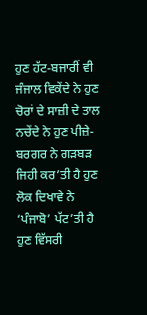ਹੁਣ ਹੱਟ-ਬਜਾਰੀਂ ਵੀ ਜੰਜਾਲ ਵਿਕੇਂਦੇ ਨੇ ਹੁਣ ਚੋਰਾਂ ਦੇ ਸਾਜ਼ੀ ਦੇ ਤਾਲ ਨਚੇਂਦੇ ਨੇ ਹੁਣ ਪੀਜ਼ੇ-ਬਰਗਰ ਨੇ ਗੜਬੜ ਜਿਹੀ ਕਰ’ਤੀ ਹੈ ਹੁਣ ਲੋਕ ਦਿਖਾਵੇ ਨੇ ‘ਪੰਜਾਬੋ’ ਪੱਟ’ਤੀ ਹੈ ਹੁਣ ਵਿੱਸਰੀ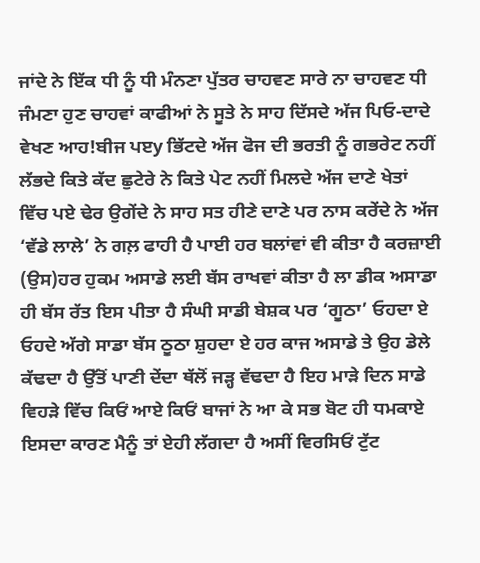ਜਾਂਦੇ ਨੇ ਇੱਕ ਧੀ ਨੂੰ ਧੀ ਮੰਨਣਾ ਪੁੱਤਰ ਚਾਹਵਣ ਸਾਰੇ ਨਾ ਚਾਹਵਣ ਧੀ ਜੰਮਣਾ ਹੁਣ ਚਾਹਵਾਂ ਕਾਫੀਆਂ ਨੇ ਸੂਤੇ ਨੇ ਸਾਹ ਦਿੱਸਦੇ ਅੱਜ ਪਿਓ-ਦਾਦੇ ਵੇਖਣ ਆਹ!ਬੀਜ ਪੲy ਭਿੱਟਦੇ ਅੱਜ ਫੋਜ ਦੀ ਭਰਤੀ ਨੂੰ ਗਭਰੇਟ ਨਹੀਂ ਲੱਭਦੇ ਕਿਤੇ ਕੱਦ ਛੁਟੇਰੇ ਨੇ ਕਿਤੇ ਪੇਟ ਨਹੀਂ ਮਿਲਦੇ ਅੱਜ ਦਾਣੇ ਖੇਤਾਂ ਵਿੱਚ ਪਏ ਢੇਰ ਉਗੇਂਦੇ ਨੇ ਸਾਹ ਸਤ ਹੀਣੇ ਦਾਣੇ ਪਰ ਨਾਸ ਕਰੇਂਦੇ ਨੇ ਅੱਜ ‘ਵੱਡੇ ਲਾਲੇ’ ਨੇ ਗਲ਼ ਫਾਹੀ ਹੈ ਪਾਈ ਹਰ ਬਲਾਂਵਾਂ ਵੀ ਕੀਤਾ ਹੈ ਕਰਜ਼ਾਈ (ਉਸ)ਹਰ ਹੁਕਮ ਅਸਾਡੇ ਲਈ ਬੱਸ ਰਾਖਵਾਂ ਕੀਤਾ ਹੈ ਲਾ ਡੀਕ ਅਸਾਡਾ ਹੀ ਬੱਸ ਰੱਤ ਇਸ ਪੀਤਾ ਹੈ ਸੰਘੀ ਸਾਡੀ ਬੇਸ਼ਕ ਪਰ ‘ਗੂਠਾ’ ਓਹਦਾ ਏ ਓਹਦੇ ਅੱਗੇ ਸਾਡਾ ਬੱਸ ਠੂਠਾ ਸ਼ੁਹਦਾ ਏ ਹਰ ਕਾਜ ਅਸਾਡੇ ਤੇ ਉਹ ਡੇਲੇ ਕੱਢਦਾ ਹੈ ਉੱਤੋਂ ਪਾਣੀ ਦੇਂਦਾ ਥੱਲੋਂ ਜੜ੍ਹ ਵੱਢਦਾ ਹੈ ਇਹ ਮਾੜੇ ਦਿਨ ਸਾਡੇ ਵਿਹੜੇ ਵਿੱਚ ਕਿਓਂ ਆਏ ਕਿਓਂ ਬਾਜਾਂ ਨੇ ਆ ਕੇ ਸਭ ਬੋਟ ਹੀ ਧਮਕਾਏ ਇਸਦਾ ਕਾਰਣ ਮੈਨੂੰ ਤਾਂ ਏਹੀ ਲੱਗਦਾ ਹੈ ਅਸੀਂ ਵਿਰਸਿਓਂ ਟੁੱਟ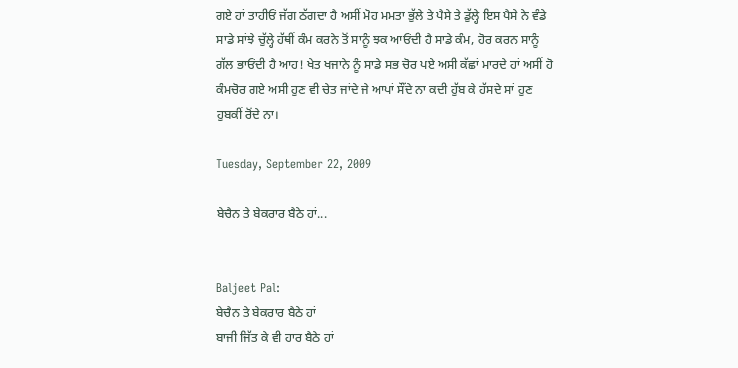ਗਏ ਹਾਂ ਤਾਹੀਓਂ ਜੱਗ ਠੱਗਦਾ ਹੈ ਅਸੀਂ ਮੋਹ ਮਮਤਾ ਭੁੱਲੇ ਤੇ ਪੈਸੇ ਤੇ ਡੁੱਲ੍ਹੇ ਇਸ ਪੈਸੇ ਨੇ ਵੰਡੇ ਸਾਡੇ ਸਾਂਝੇ ਚੁੱਲ੍ਹੇ ਹੱਥੀਂ ਕੰਮ ਕਰਨੇ ਤੋਂ ਸਾਨੂੰ ਝਕ ਆਓਂਦੀ ਹੈ ਸਾਡੇ ਕੰਮ, ਹੋਰ ਕਰਨ ਸਾਨੂੰ ਗੱਲ ਭਾਓਂਦੀ ਹੈ ਆਹ! ਖੇਤ ਖਜਾਨੇ ਨੂੰ ਸਾਡੇ ਸਭ ਚੋਰ ਪਏ ਅਸੀ ਕੱਛਾਂ ਮਾਰਦੇ ਹਾਂ ਅਸੀਂ ਹੋ ਕੰਮਚੋਰ ਗਏ ਅਸੀ ਹੁਣ ਵੀ ਚੇਤ ਜਾਂਦੇ ਜੇ ਆਪਾਂ ਸੌਂਦੇ ਨਾ ਕਦੀ ਹੁੱਬ ਕੇ ਹੱਸਦੇ ਸਾਂ ਹੁਣ ਹੁਬਕੀਂ ਰੋਂਦੇ ਨਾ।

Tuesday, September 22, 2009

ਬੇਚੈਨ ਤੇ ਬੇਕਰਾਰ ਬੈਠੇ ਹਾਂ...


Baljeet Pal:
ਬੇਚੈਨ ਤੇ ਬੇਕਰਾਰ ਬੈਠੇ ਹਾਂ
ਬਾਜੀ ਜਿੱਤ ਕੇ ਵੀ ਹਾਰ ਬੈਠੇ ਹਾਂ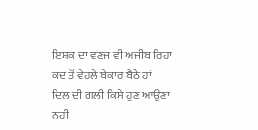ਇਸ਼ਕ ਦਾ ਵਣਜ ਵੀ ਅਜੀਬ ਰਿਹਾ
ਕਦ ਤੋਂ ਵੇਹਲੇ ਬੇਕਾਰ ਬੈਠੇ ਹਾਂ
ਦਿਲ ਦੀ ਗਲੀ ਕਿਸੇ ਹੁਣ ਆਉਣਾ ਨਹੀ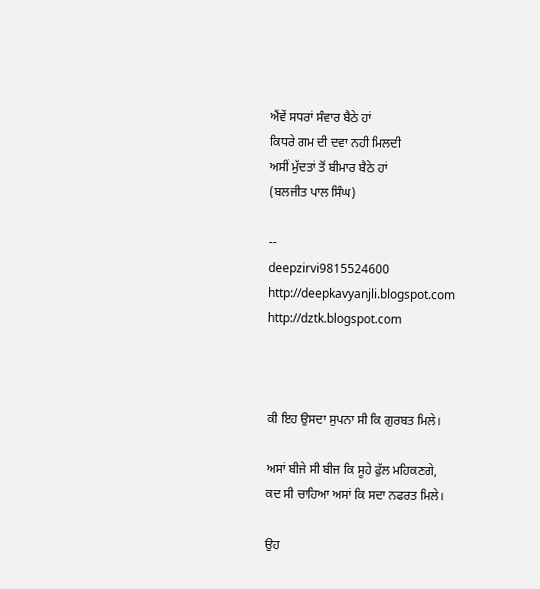ਐਂਵੇਂ ਸਧਰਾਂ ਸੰਵਾਰ ਬੈਠੇ ਹਾਂ
ਕਿਧਰੇ ਗਮ ਦੀ ਦਵਾ ਨਹੀ ਮਿਲਦੀ
ਅਸੀਂ ਮੁੱਦਤਾਂ ਤੋਂ ਬੀਮਾਰ ਬੈਠੇ ਹਾਂ
(ਬਲਜੀਤ ਪਾਲ ਸਿੰਘ)

--
deepzirvi9815524600
http://deepkavyanjli.blogspot.com
http://dztk.blogspot.com



ਕੀ ਇਹ ਉਸਦਾ ਸੁਪਨਾ ਸੀ ਕਿ ਗੁਰਬਤ ਮਿਲੇ।

ਅਸਾਂ ਬੀਜੇ ਸੀ ਬੀਜ ਕਿ ਸੂਹੇ ਫੁੱਲ ਮਹਿਕਣਗੇ,
ਕਦ ਸੀ ਚਾਹਿਆ ਅਸਾਂ ਕਿ ਸਦਾ ਨਫਰਤ ਮਿਲੇ।

ਉਹ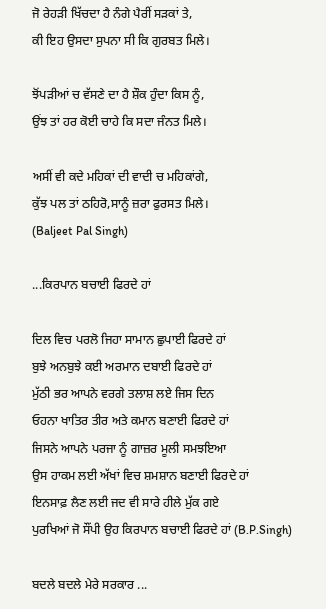ਜੋ ਰੇਹੜੀ ਖਿੱਚਦਾ ਹੈ ਨੰਗੇ ਪੈਰੀਂ ਸੜਕਾਂ ਤੇ,
ਕੀ ਇਹ ਉਸਦਾ ਸੁਪਨਾ ਸੀ ਕਿ ਗੁਰਬਤ ਮਿਲੇ।

ਝੋਂਪੜੀਆਂ ਚ ਵੱਸਣੇ ਦਾ ਹੈ ਸ਼ੌਕ ਹੁੰਦਾ ਕਿਸ ਨੂੰ,
ਉਂਝ ਤਾਂ ਹਰ ਕੋਈ ਚਾਹੇ ਕਿ ਸਦਾ ਜੰਨਤ ਮਿਲੇ।

ਅਸੀਂ ਵੀ ਕਦੇ ਮਹਿਕਾਂ ਦੀ ਵਾਦੀ ਚ ਮਹਿਕਾਂਗੇ,
ਕੁੱਝ ਪਲ ਤਾਂ ਠਹਿਰੋ,ਸਾਨੂੰ ਜ਼ਰਾ ਫੁਰਸਤ ਮਿਲੇ।
(Baljeet Pal Singh)

...ਕਿਰਪਾਨ ਬਚਾਈ ਫਿਰਦੇ ਹਾਂ

ਦਿਲ ਵਿਚ ਪਰਲੋ ਜਿਹਾ ਸਾਮਾਨ ਛੁਪਾਈ ਫਿਰਦੇ ਹਾਂ
ਬੁਝੇ ਅਨਬੁਝੇ ਕਈ ਅਰਮਾਨ ਦਬਾਈ ਫਿਰਦੇ ਹਾਂ
ਮੁੱਠੀ ਭਰ ਆਪਨੇ ਵਰਗੇ ਤਲਾਸ਼ ਲਏ ਜਿਸ ਦਿਨ
ਓਹਨਾ ਖਾਤਿਰ ਤੀਰ ਅਤੇ ਕਮਾਨ ਬਣਾਈ ਫਿਰਦੇ ਹਾਂ
ਜਿਸਨੇ ਆਪਨੇ ਪਰਜਾ ਨੂੰ ਗਾਜ਼ਰ ਮੂਲੀ ਸਮਝਇਆ
ਉਸ ਹਾਕਮ ਲਈ ਅੱਖਾਂ ਵਿਚ ਸ਼ਮਸ਼ਾਨ ਬਣਾਈ ਫਿਰਦੇ ਹਾਂ
ਇਨਸਾਫ਼ ਲੈਣ ਲਈ ਜਦ ਵੀ ਸਾਰੇ ਹੀਲੇ ਮੁੱਕ ਗਏ
ਪੁਰਖਿਆਂ ਜੋ ਸੌਂਪੀ ਉਹ ਕਿਰਪਾਨ ਬਚਾਈ ਫਿਰਦੇ ਹਾਂ (B.P.Singh)

ਬਦਲੇ ਬਦਲੇ ਮੇਰੇ ਸਰਕਾਰ ...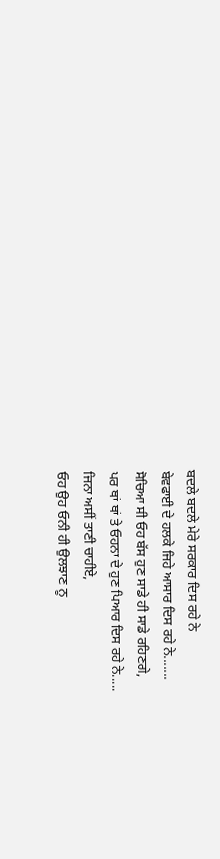ਬਦਲੇ ਬਦਲੇ ਮੇਰੇ ਸਰਕਾਰ ਦਿਸ ਰਹੇ ਨੇ
ਬੇਵਫਾਈ ਦੇ ਹਲਕੇ ਜਿਹੇ ਆਸਾਰ ਦਿਸ ਰਹੇ ਨੇ.......
ਸੋਚਿਆ ਸੀ ਓਹ ਬੱਸ ਹੁਣ ਸਾਡੇ ਹੀ ਸਾਡੇ ਰਹਿਣਗੇ,
ਪਰ ਥਾਂ ਥਾਂ ਤੇ ਓਹਨਾ ਦੇ ਹੁਣ ਪਿਆਰ ਦਿਸ ਰਹੇ ਨੇ.....
ਜਿਨਾ ਅਸੀਂ ਤਾਣੀ ਚਾਹੀਏ,
ਓਹ ਉਹ ਓਨੀ ਹੀ ਉਲਝਾਣ ਨੂ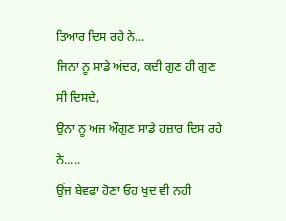ਤਿਆਰ ਦਿਸ ਰਹੇ ਨੇ...
ਜਿਨਾ ਨੂ ਸਾਡੇ ਅਂਦਰ, ਕਦੀ ਗੁਣ ਹੀ ਗੁਣ ਸੀ ਦਿਸਦੇ,
ਉਨਾ ਨੂ ਅਜ ਔਗੁਣ ਸਾਡੇ ਹਜ਼ਾਰ ਦਿਸ ਰਹੇ ਨੇ.....
ਉਂਜ ਬੇਵਫਾ ਹੋਣਾ ਓਹ ਖੁਦ ਵੀ ਨਹੀ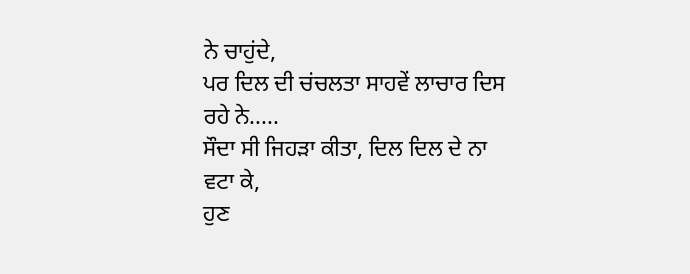ਨੇ ਚਾਹੁਂਦੇ,
ਪਰ ਦਿਲ ਦੀ ਚਂਚਲਤਾ ਸਾਹਵੇਂ ਲਾਚਾਰ ਦਿਸ ਰਹੇ ਨੇ.....
ਸੌਦਾ ਸੀ ਜਿਹੜਾ ਕੀਤਾ, ਦਿਲ ਦਿਲ ਦੇ ਨਾ ਵਟਾ ਕੇ,
ਹੁਣ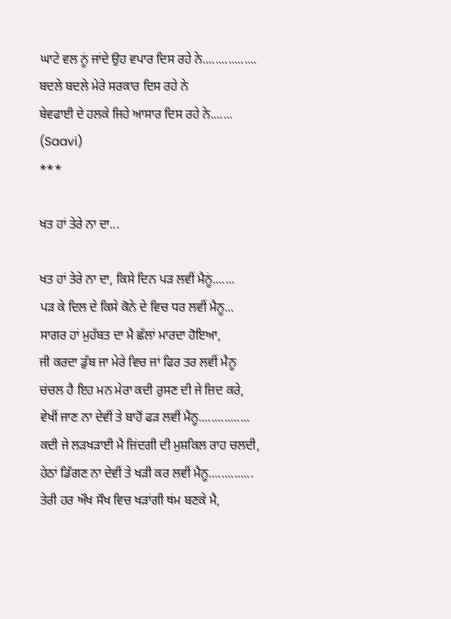ਘਾਟੇ ਵਲ ਨੂਂ ਜਾਂਦੇ ਉਹ ਵਪਾਰ ਦਿਸ ਰਹੇ ਨੇ.................
ਬਦਲੇ ਬਦਲੇ ਮੇਰੇ ਸਰਕਾਰ ਦਿਸ ਰਹੇ ਨੇ
ਬੇਵਫਾਈ ਦੇ ਹਲਕੇ ਜਿਹੇ ਆਸਾਰ ਦਿਸ ਰਹੇ ਨੇ.......
(Saavi)
***

ਖਤ ਹਾਂ ਤੇਰੇ ਨਾ ਦਾ...

ਖਤ ਹਾਂ ਤੇਰੇ ਨਾ ਦਾ, ਕਿਸੇ ਦਿਨ ਪੜ ਲਵੀਂ ਮੈਨੂਂ.......
ਪੜ ਕੇ ਦਿਲ ਦੇ ਕਿਸੇ ਕੋਨੇ ਦੇ ਵਿਚ ਧਰ ਲਵੀਂ ਮੈਨੂ...
ਸਾਗਰ ਹਾਂ ਮੁਹੱਬਤ ਦਾ ਮੈ ਛੱਲਾਂ ਮਾਰਦਾ ਹੋਇਆ,
ਜੀ ਕਰਦਾ ਡੁੱਬ ਜਾ ਮੇਰੇ ਵਿਚ ਜਾਂ ਫਿਰ ਤਰ ਲਵੀਂ ਮੈਨੂ
ਚਂਚਲ ਹੈ ਇਹ ਮਨ ਮੇਰਾ ਕਦੀ ਰੁਸਣ ਦੀ ਜੇ ਜ਼ਿਦ ਕਰੇ,
ਵੇਖੀਂ ਜਾਣ ਨਾ ਦੇਵੀਂ ਤੇ ਬਾਹੋਂ ਫੜ ਲਵੀਂ ਮੈਨੂ................
ਕਦੀ ਜੇ ਲੜਖੜਾਈ ਮੈ ਜ਼ਿਂਦਗੀ ਦੀ ਮੁਸ਼ਕਿਲ ਰਾਹ ਚਲਦੀ,
ਹੇਠਾਂ ਡਿੱਗਣ ਨਾ ਦੇਵੀਂ ਤੇ ਖੜੀ ਕਰ ਲਵੀਂ ਮੈਨੂ..............
ਤੇਰੀ ਹਰ ਔਖ ਸੌਖ ਵਿਚ ਖੜਾਂਗੀ ਥਂਮ ਬਣਕੇ ਮੈ,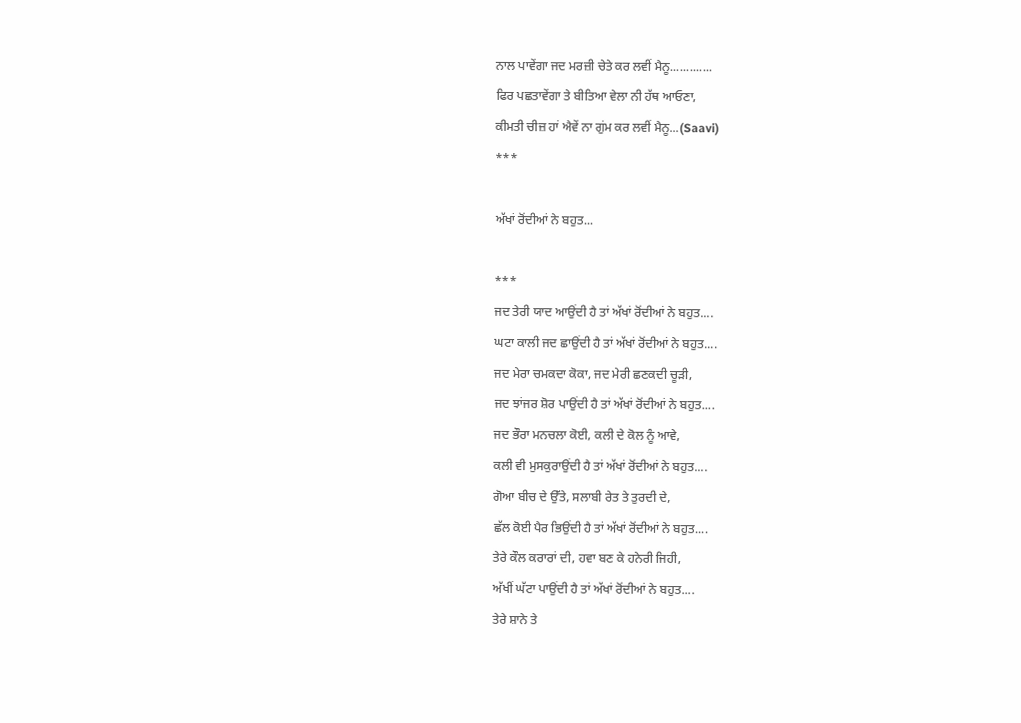ਨਾਲ ਪਾਵੇਂਗਾ ਜਦ ਮਰਜ਼ੀ ਚੇਤੇ ਕਰ ਲਵੀਂ ਮੈਨੂ.............
ਫਿਰ ਪਛਤਾਵੇਂਗਾ ਤੇ ਬੀਤਿਆ ਵੇਲਾ ਨੀ ਹੱਥ ਆਓਣਾ,
ਕੀਮਤੀ ਚੀਜ਼ ਹਾਂ ਐਵੇਂ ਨਾ ਗੁਂਮ ਕਰ ਲਵੀਂ ਮੈਨੂ...(Saavi)
***

ਅੱਖਾਂ ਰੋਂਦੀਆਂ ਨੇ ਬਹੁਤ...

***
ਜਦ ਤੇਰੀ ਯਾਦ ਆਉਂਦੀ ਹੈ ਤਾਂ ਅੱਖਾਂ ਰੋਂਦੀਆਂ ਨੇ ਬਹੁਤ....
ਘਟਾ ਕਾਲੀ ਜਦ ਛਾਉਂਦੀ ਹੈ ਤਾਂ ਅੱਖਾਂ ਰੋਂਦੀਆਂ ਨੇ ਬਹੁਤ....
ਜਦ ਮੇਰਾ ਚਮਕਦਾ ਕੋਕਾ, ਜਦ ਮੇਰੀ ਛਣਕਦੀ ਚੂੜੀ,
ਜਦ ਝਾਂਜਰ ਸ਼ੋਰ ਪਾਉਂਦੀ ਹੈ ਤਾਂ ਅੱਖਾਂ ਰੋਂਦੀਆਂ ਨੇ ਬਹੁਤ....
ਜਦ ਭੌਰਾ ਮਨਚਲਾ ਕੋਈ, ਕਲੀ ਦੇ ਕੋਲ ਨੂੰ ਆਵੇ,
ਕਲੀ ਵੀ ਮੁਸਕੁਰਾਉਂਦੀ ਹੈ ਤਾਂ ਅੱਖਾਂ ਰੋਂਦੀਆਂ ਨੇ ਬਹੁਤ....
ਗੋਆ ਬੀਚ ਦੇ ਉੱਤੇ, ਸਲਾਬੀ ਰੇਤ ਤੇ ਤੁਰਦੀ ਦੇ,
ਛੱਲ ਕੋਈ ਪੈਰ ਭਿਉਂਦੀ ਹੈ ਤਾਂ ਅੱਖਾਂ ਰੋਂਦੀਆਂ ਨੇ ਬਹੁਤ....
ਤੇਰੇ ਕੌਲ ਕਰਾਰਾਂ ਦੀ, ਹਵਾ ਬਣ ਕੇ ਹਨੇਰੀ ਜਿਹੀ,
ਅੱਖੀਂ ਘੱਟਾ ਪਾਉਂਦੀ ਹੈ ਤਾਂ ਅੱਖਾਂ ਰੋਂਦੀਆਂ ਨੇ ਬਹੁਤ....
ਤੇਰੇ ਸ਼ਾਨੇ ਤੇ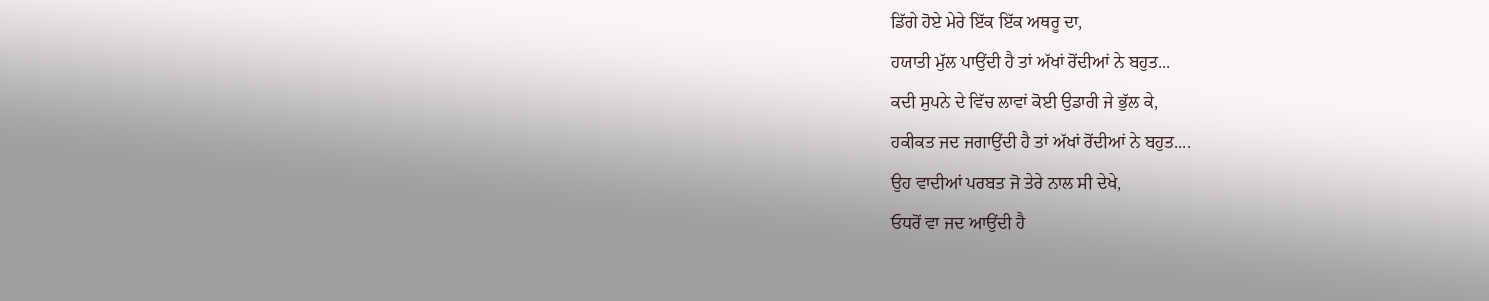ਡਿੱਗੇ ਹੋਏ ਮੇਰੇ ਇੱਕ ਇੱਕ ਅਥਰੂ ਦਾ,
ਹਯਾਤੀ ਮੁੱਲ ਪਾਉਂਦੀ ਹੈ ਤਾਂ ਅੱਖਾਂ ਰੋਂਦੀਆਂ ਨੇ ਬਹੁਤ...
ਕਦੀ ਸੁਪਨੇ ਦੇ ਵਿੱਚ ਲਾਵਾਂ ਕੋਈ ਉਡਾਰੀ ਜੇ ਭੁੱਲ ਕੇ,
ਹਕੀਕਤ ਜਦ ਜਗਾਉਂਦੀ ਹੈ ਤਾਂ ਅੱਖਾਂ ਰੋਂਦੀਆਂ ਨੇ ਬਹੁਤ....
ਉਹ ਵਾਦੀਆਂ ਪਰਬਤ ਜੋ ਤੇਰੇ ਨਾਲ ਸੀ ਦੇਖੇ,
ਓਧਰੋਂ ਵਾ ਜਦ ਆਉਂਦੀ ਹੈ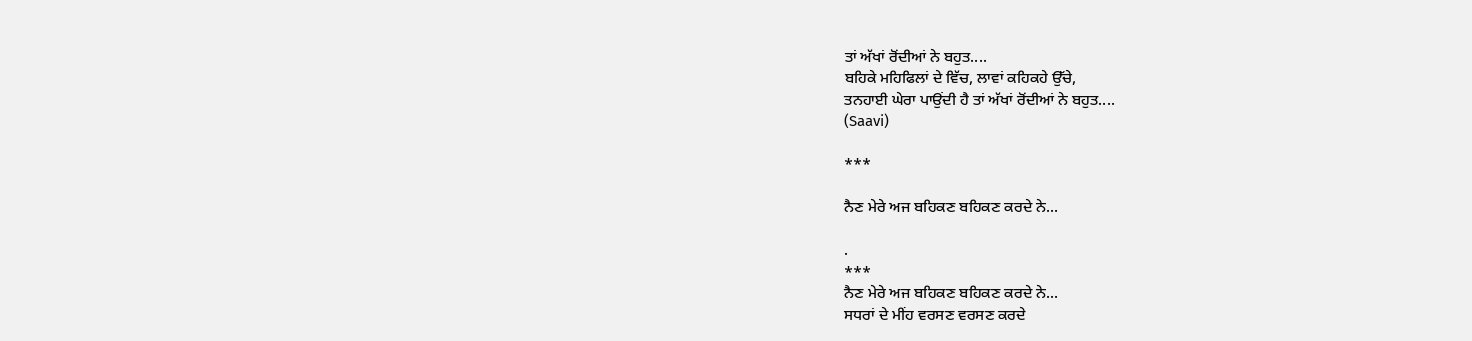ਤਾਂ ਅੱਖਾਂ ਰੋਂਦੀਆਂ ਨੇ ਬਹੁਤ....
ਬਹਿਕੇ ਮਹਿਫਿਲਾਂ ਦੇ ਵਿੱਚ, ਲਾਵਾਂ ਕਹਿਕਹੇ ਉੱਚੇ,
ਤਨਹਾਈ ਘੇਰਾ ਪਾਉਂਦੀ ਹੈ ਤਾਂ ਅੱਖਾਂ ਰੋਂਦੀਆਂ ਨੇ ਬਹੁਤ....
(Saavi)

***

ਨੈਣ ਮੇਰੇ ਅਜ ਬਹਿਕਣ ਬਹਿਕਣ ਕਰਦੇ ਨੇ...

.
***
ਨੈਣ ਮੇਰੇ ਅਜ ਬਹਿਕਣ ਬਹਿਕਣ ਕਰਦੇ ਨੇ...
ਸਧਰਾਂ ਦੇ ਮੀਂਹ ਵਰਸਣ ਵਰਸਣ ਕਰਦੇ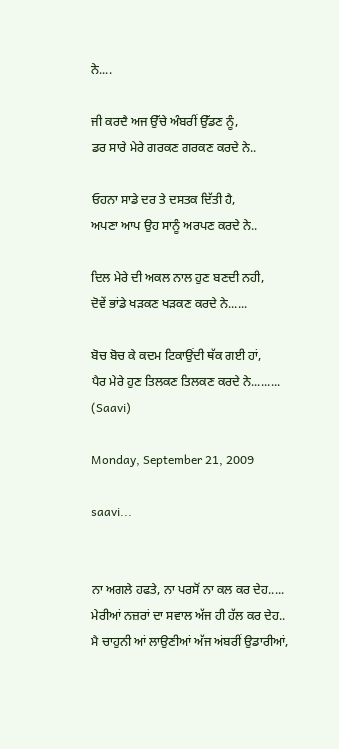ਨੇ....

ਜੀ ਕਰਦੈ ਅਜ ਉੱਚੇ ਅੰਬਰੀਂ ਉੱਡਣ ਨੂੰ,
ਡਰ ਸਾਰੇ ਮੇਰੇ ਗਰਕਣ ਗਰਕਣ ਕਰਦੇ ਨੇ..

ਓਹਨਾ ਸਾਡੇ ਦਰ ਤੇ ਦਸਤਕ ਦਿੱਤੀ ਹੈ,
ਅਪਣਾ ਆਪ ਉਹ ਸਾਨੂੰ ਅਰਪਣ ਕਰਦੇ ਨੇ..

ਦਿਲ ਮੇਰੇ ਦੀ ਅਕਲ ਨਾਲ ਹੁਣ ਬਣਦੀ ਨਹੀ,
ਦੋਵੇਂ ਭਾਂਡੇ ਖੜਕਣ ਖੜਕਣ ਕਰਦੇ ਨੇ......

ਬੋਚ ਬੋਚ ਕੇ ਕਦਮ ਟਿਕਾਉਂਦੀ ਥੱਕ ਗਈ ਹਾਂ,
ਪੈਰ ਮੇਰੇ ਹੁਣ ਤਿਲਕਣ ਤਿਲਕਣ ਕਰਦੇ ਨੇ.........
(Saavi)

Monday, September 21, 2009

saavi...


ਨਾ ਅਗਲੇ ਹਫਤੇ, ਨਾ ਪਰਸੋਂ ਨਾ ਕਲ ਕਰ ਦੇਹ.....
ਮੇਰੀਆਂ ਨਜ਼ਰਾਂ ਦਾ ਸਵਾਲ ਅੱਜ ਹੀ ਹੱਲ ਕਰ ਦੇਹ..
ਮੈ ਚਾਹੁਨੀ ਆਂ ਲਾਉਣੀਆਂ ਅੱਜ ਅਂਬਰੀਂ ਉਡਾਰੀਆਂ,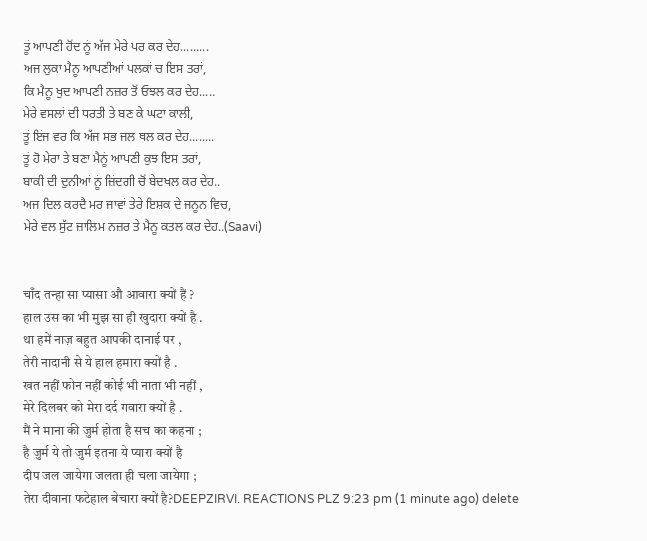ਤੂਂ ਆਪਣੀ ਹੋਂਦ ਨੂਂ ਅੱਜ ਮੇਰੇ ਪਰ ਕਰ ਦੇਹ.........
ਅਜ ਲੁਕਾ ਮੈਨੂ ਆਪਣੀਆਂ ਪਲਕਾਂ ਚ ਇਸ ਤਰਾਂ,
ਕਿ ਮੈਨੂ ਖੁਦ ਆਪਣੀ ਨਜ਼ਰ ਤੋਂ ਓਝਲ ਕਰ ਦੇਹ.....
ਮੇਰੇ ਵਸਲਾਂ ਦੀ ਧਰਤੀ ਤੇ ਬਣ ਕੇ ਘਟਾ ਕਾਲੀ,
ਤੂਂ ਇਂਜ ਵਰ ਕਿ ਅੱਜ ਸਭ ਜਲ ਥਲ ਕਰ ਦੇਹ........
ਤੂਂ ਹੋ ਮੇਰਾ ਤੇ ਬਣਾ ਮੈਨੂਂ ਆਪਣੀ ਕੁਝ ਇਸ ਤਰਾਂ,
ਬਾਕੀ ਦੀ ਦੁਨੀਆਂ ਨੂਂ ਜ਼ਿਂਦਗੀ ਚੋਂ ਬੇਦਖਲ ਕਰ ਦੇਹ..
ਅਜ ਦਿਲ ਕਰਦੈ ਮਰ ਜਾਵਾਂ ਤੇਰੇ ਇਸ਼ਕ ਦੇ ਜਨੂਨ ਵਿਚ,
ਮੇਰੇ ਵਲ ਸੁੱਟ ਜ਼ਾਲਿਮ ਨਜ਼ਰ ਤੇ ਮੈਨੂ ਕਤਲ ਕਰ ਦੇਹ..(Saavi)


चाँद तन्हा सा प्यासा औ आवारा क्यों हैं ?
हाल उस का भी मुझ सा ही खुदारा क्यों है .
था हमें नाज़ बहुत आपकी दानाई पर ,
तेरी नादानी से ये हाल हमारा क्यों है .
खत नहीं फोन नहीं कोई भी नाता भी नहीं ,
मेरे दिलबर को मेरा दर्द गवारा क्यों है .
मैं ने माना की जुर्म होता है सच का कहना ;
है जुर्म ये तो जुर्म इतना ये प्यारा क्यों है
दीप जल जायेगा जलता ही चला जायेगा ;
तेरा दीवाना फटेहाल बेचारा क्यों है?DEEPZIRVI. REACTIONS PLZ 9:23 pm (1 minute ago) delete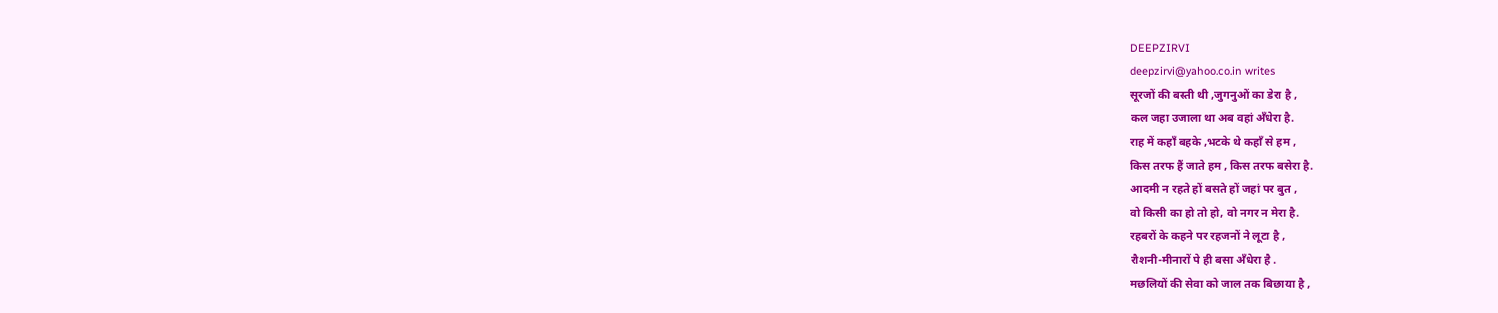DEEPZIRVI
deepzirvi@yahoo.co.in writes
सूरजों की बस्ती थी ,जुगनुओं का डेरा है ,
कल जहा उजाला था अब वहां अँधेरा है.
राह में कहाँ बहके ,भटके थे कहाँ से हम ,
किस तरफ हैं जाते हम , किस तरफ बसेरा है.
आदमी न रहते हों बसते हों जहां पर बुत ,
वो किसी का हो तो हो, वो नगर न मेरा है.
रहबरों के कहने पर रहजनों ने लूटा है ,
रौशनी-मीनारों पे ही बसा अँधेरा है .
मछलियों की सेवा को जाल तक बिछाया है ,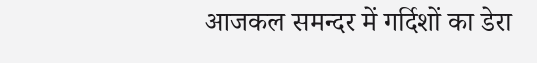आजकल समन्दर में गर्दिशों का डेरा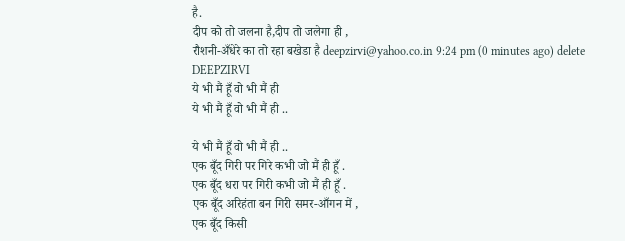है.
दीप को तो जलना है,दीप तो जलेगा ही ,
रौशनी-अँधेरे का तो रहा बखेडा है deepzirvi@yahoo.co.in 9:24 pm (0 minutes ago) delete DEEPZIRVI
ये भी मैं हूँ वो भी मैं ही
ये भी मैं हूँ वो भी मैं ही ..

ये भी मैं हूँ वो भी मैं ही ..
एक बूँद गिरी पर गिरे कभी जो मैं ही हूँ .
एक बूँद धरा पर गिरी कभी जो मैं ही हूँ .
एक बूँद अरिहंता बन गिरी समर-आँगन में ,
एक बूँद किसी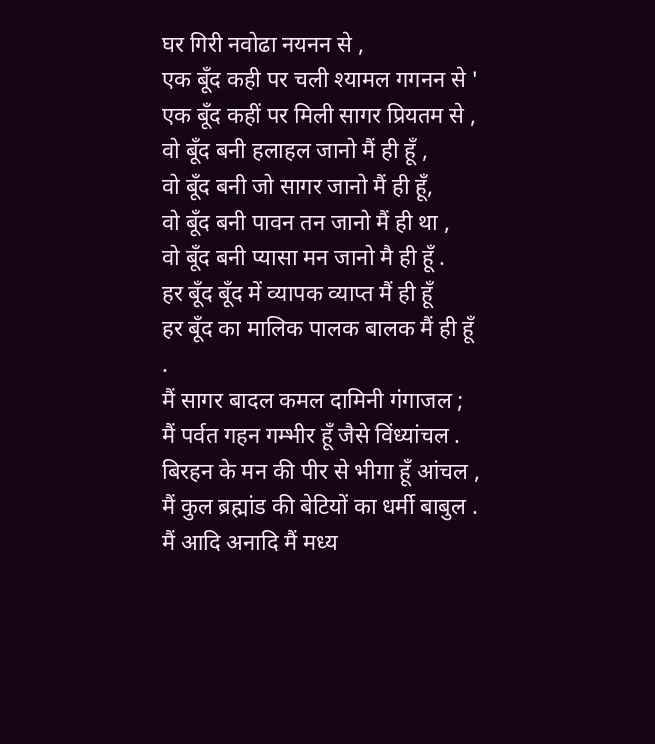घर गिरी नवोढा नयनन से ,
एक बूँद कही पर चली श्यामल गगनन से '
एक बूँद कहीं पर मिली सागर प्रियतम से ,
वो बूँद बनी हलाहल जानो मैं ही हूँ ,
वो बूँद बनी जो सागर जानो मैं ही हूँ,
वो बूँद बनी पावन तन जानो मैं ही था ,
वो बूँद बनी प्यासा मन जानो मै ही हूँ .
हर बूँद बूँद में व्यापक व्याप्त मैं ही हूँ
हर बूँद का मालिक पालक बालक मैं ही हूँ .
मैं सागर बादल कमल दामिनी गंगाजल ;
मैं पर्वत गहन गम्भीर हूँ जैसे विंध्यांचल .
बिरहन के मन की पीर से भीगा हूँ आंचल ,
मैं कुल ब्रह्मांड की बेटियों का धर्मी बाबुल .
मैं आदि अनादि मैं मध्य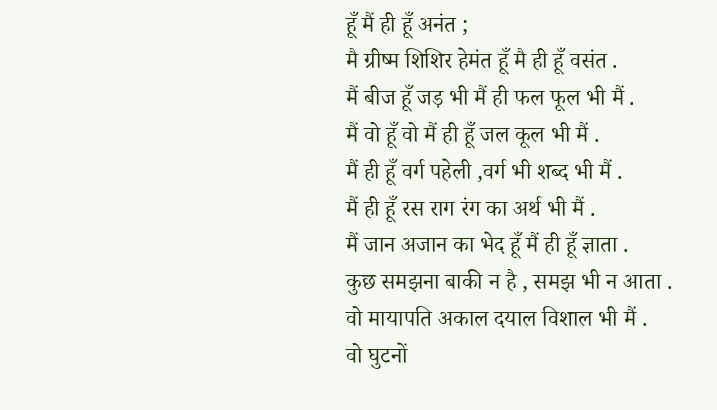हूँ मैं ही हूँ अनंत ;
मै ग्रीष्म शिशिर हेमंत हूँ मै ही हूँ वसंत .
मैं बीज हूँ जड़ भी मैं ही फल फूल भी मैं .
मैं वो हूँ वो मैं ही हूँ जल कूल भी मैं .
मैं ही हूँ वर्ग पहेली ,वर्ग भी शब्द भी मैं .
मैं ही हूँ रस राग रंग का अर्थ भी मैं .
मैं जान अजान का भेद हूँ मैं ही हूँ ज्ञाता .
कुछ समझना बाकी न है , समझ भी न आता .
वो मायापति अकाल दयाल विशाल भी मैं .
वो घुटनों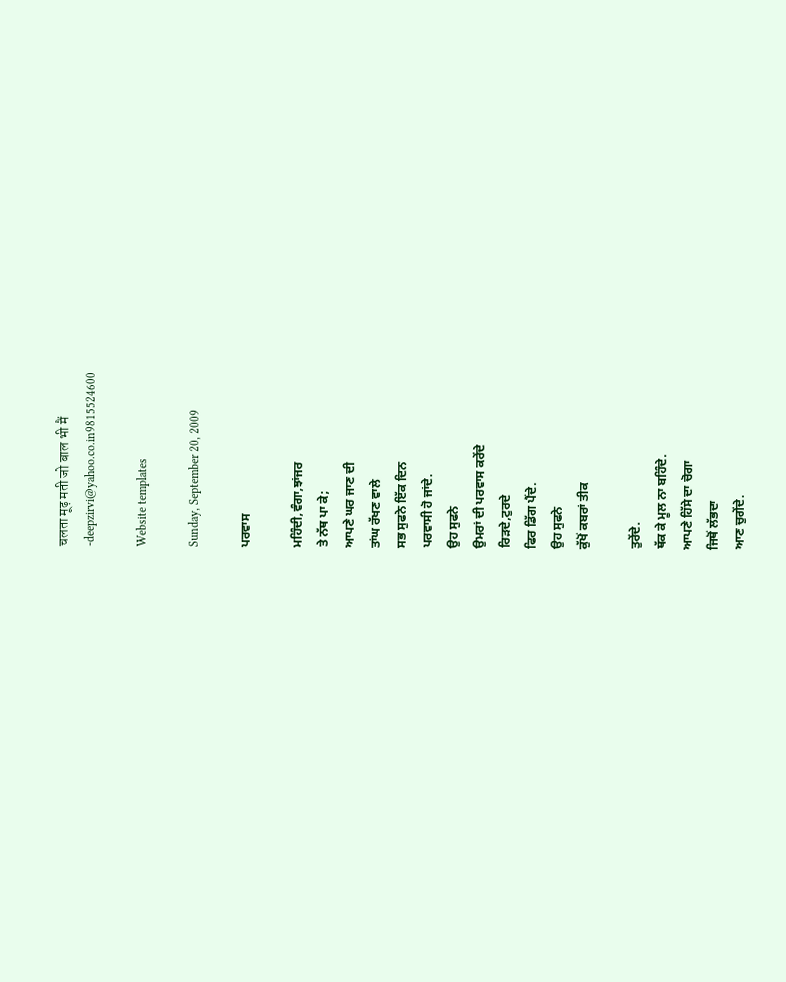चलता मूढ़ मती जो बाल भी मैं
-deepzirvi@yahoo.co.in9815524600

Website templates

Sunday, September 20, 2009

ਪਰਵਾਸ

ਮਹਿੰਦੀ,ਵੰਗਾ,ਝਾਂਜਰ
ਤੇ ਨੱਥ ਪਾ ਕੇ;
ਆਪਣੇ ਘਰ ਜਾਣ ਦੀ
ਤਾਂਘ ਰੱਖਣ ਵਾਲੇ
ਸਭ ਸੁਫਨੇ ਇੱਕ ਦਿਨ
ਪਰਵਾਸੀ ਹੋ ਜਾਂਦੇ.
ਉਹ ਸੁਫਨੇ
ਉਮਰਾਂ ਦੀ ਪਰਵਾਸ ਕਰੇਂਦੇ
ਰਿੜਦੇ,ਟੁਰਦੇ
ਫਿਰ ਡਿੱਗ ਪੈਂਦੇ.
ਉਹ ਸੁਫਨੇ
ਕੁੱਖੋਂ ਕਬਰਾਂ ਤੀਕ

ਤੁਰੇਂਦੇ.
ਥੱਕ ਕੇ ਮੂਲ ਨਾ ਬਹਿੰਦੇ.
ਆਪਣੇ ਹਿੱਸੇ ਦਾ ਚੋਗਾ
ਜਿਥੋਂ ਲੱਭਦਾ
ਆਣ ਚੁਗੇਂਦੇ.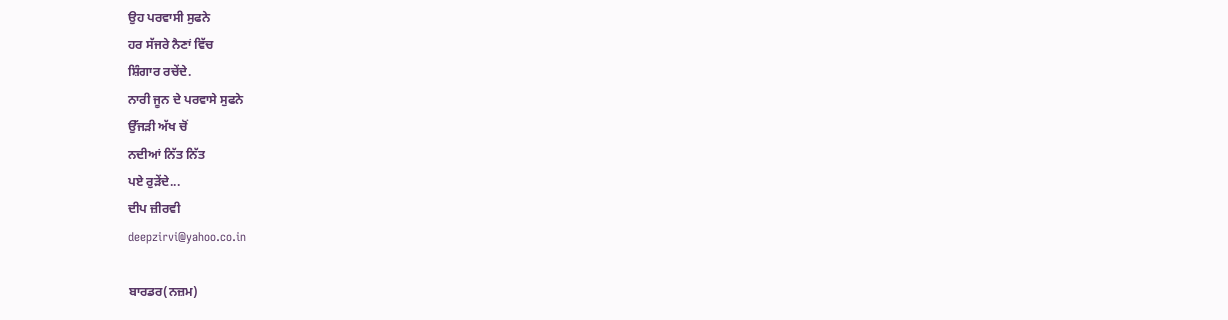ਉਹ ਪਰਵਾਸੀ ਸੁਫਨੇ
ਹਰ ਸੱਜਰੇ ਨੈਣਾਂ ਵਿੱਚ
ਸ਼ਿੰਗਾਰ ਰਚੇਂਦੇ.
ਨਾਰੀ ਜੂਨ ਦੇ ਪਰਵਾਸੇ ਸੁਫਨੇ
ਉੱਜੜੀ ਅੱਖ ਚੋਂ
ਨਦੀਆਂ ਨਿੱਤ ਨਿੱਤ
ਪਏ ਰੁੜੇਂਦੇ...
ਦੀਪ ਜ਼ੀਰਵੀ
deepzirvi@yahoo.co.in

ਬਾਰਡਰ(ਨਜ਼ਮ)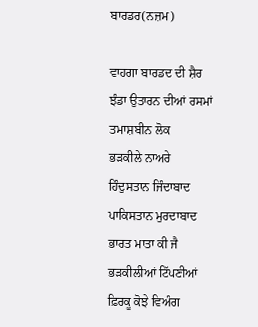ਬਾਰਡਰ(ਨਜ਼ਮ)

ਵਾਹਗਾ ਬਾਰਡਦ ਦੀ ਸ਼ੈਰ
ਝੰਡਾ ਉਤਾਰਨ ਦੀਆਂ ਰਸਮਾਂ
ਤਮਾਸ਼ਬੀਨ ਲੋਕ
ਭੜਕੀਲੇ ਨਾਅਰੇ
ਹਿੰਦੁਸਤਾਨ ਜਿੰਦਾਬਾਦ
ਪਾਕਿਸਤਾਨ ਮੁਰਦਾਬਾਦ
ਭਾਰਤ ਮਾਤਾ ਕੀ ਜੈ
ਭੜਕੀਲੀਆਂ ਟਿੱਪਣੀਆਂ
ਫ਼ਿਰਕੂ ਕੋਝੇ ਵਿਅੰਗ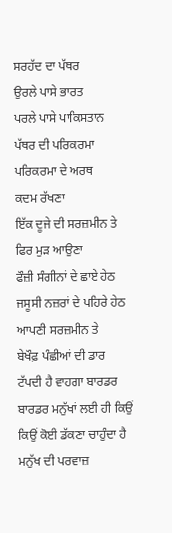ਸਰਹੱਦ ਦਾ ਪੱਥਰ
ਉਰਲੇ ਪਾਸੇ ਭਾਰਤ
ਪਰਲੇ ਪਾਸੇ ਪਾਕਿਸਤਾਨ
ਪੱਥਰ ਦੀ ਪਰਿਕਰਮਾ
ਪਰਿਕਰਮਾ ਦੇ ਅਰਥ
ਕਦਮ ਰੱਖਣਾ
ਇੱਕ ਦੂਜੇ ਦੀ ਸਰਜ਼ਮੀਨ ਤੇ
ਫਿਰ ਮੁੜ ਆਉਣਾ
ਫੌਜ਼ੀ ਸੰਗੀਨਾਂ ਦੇ ਛਾਏ ਹੇਠ
ਜਸੂਸੀ ਨਜ਼ਰਾਂ ਦੇ ਪਹਿਰੇ ਹੇਠ
ਆਪਣੀ ਸਰਜ਼ਮੀਨ ਤੇ
ਬੇਖੌਫ਼ ਪੰਛੀਆਂ ਦੀ ਡਾਰ
ਟੱਪਦੀ ਹੈ ਵਾਹਗਾ ਬਾਰਡਰ
ਬਾਰਡਰ ਮਨੁੱਖਾਂ ਲਈ ਹੀ ਕਿਉਂ
ਕਿਉਂ ਕੋਈ ਡੱਕਣਾ ਚਾਹੁੰਦਾ ਹੈ
ਮਨੁੱਖ ਦੀ ਪਰਵਾਜ਼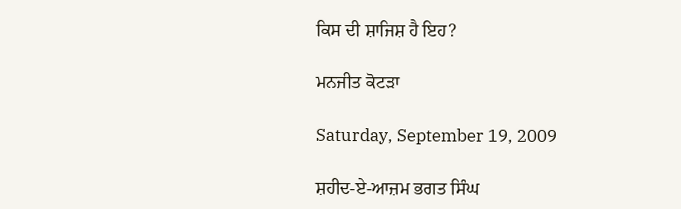ਕਿਸ ਦੀ ਸ਼ਾਜਿਸ਼ ਹੈ ਇਹ?

ਮਨਜੀਤ ਕੋਟੜਾ

Saturday, September 19, 2009

ਸ਼ਹੀਦ-ਏ-ਆਜ਼ਮ ਭਗਤ ਸਿੰਘ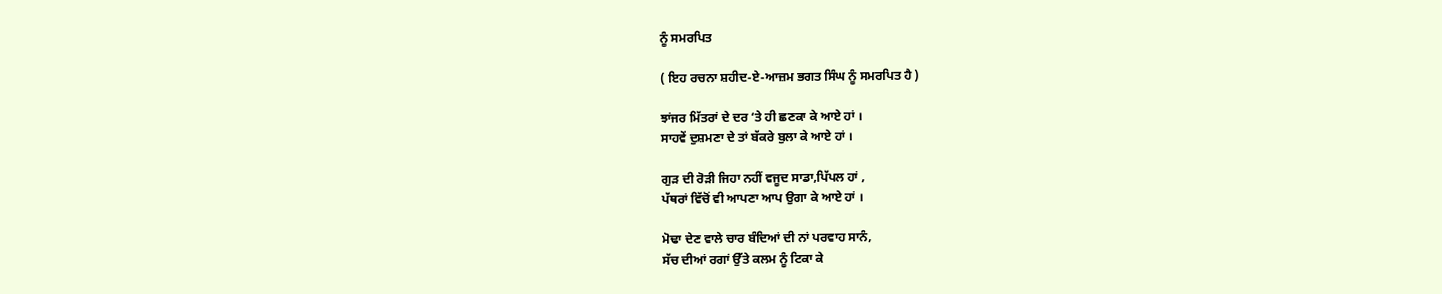ਨੂੰ ਸਮਰਪਿਤ

( ਇਹ ਰਚਨਾ ਸ਼ਹੀਦ-ਏ-ਆਜ਼ਮ ਭਗਤ ਸਿੰਘ ਨੂੰ ਸਮਰਪਿਤ ਹੈ )

ਝਾਂਜਰ ਮਿੱਤਰਾਂ ਦੇ ਦਰ ‘ਤੇ ਹੀ ਛਣਕਾ ਕੇ ਆਏ ਹਾਂ ।
ਸਾਹਵੇਂ ਦੁਸ਼ਮਣਾ ਦੇ ਤਾਂ ਬੱਕਰੇ ਬੁਲਾ ਕੇ ਆਏ ਹਾਂ ।

ਗੁੜ ਦੀ ਰੋੜੀ ਜਿਹਾ ਨਹੀਂ ਵਜੂਦ ਸਾਡਾ,ਪਿੱਪਲ ਹਾਂ ,
ਪੱਥਰਾਂ ਵਿੱਚੋਂ ਵੀ ਆਪਣਾ ਆਪ ਉਗਾ ਕੇ ਆਏ ਹਾਂ ।

ਮੋਢਾ ਦੇਣ ਵਾਲੇ ਚਾਰ ਬੰਦਿਆਂ ਦੀ ਨਾਂ ਪਰਵਾਹ ਸਾਨੰ,
ਸੱਚ ਦੀਆਂ ਰਗਾਂ ਉੱਤੇ ਕਲਮ ਨੂੰ ਟਿਕਾ ਕੇ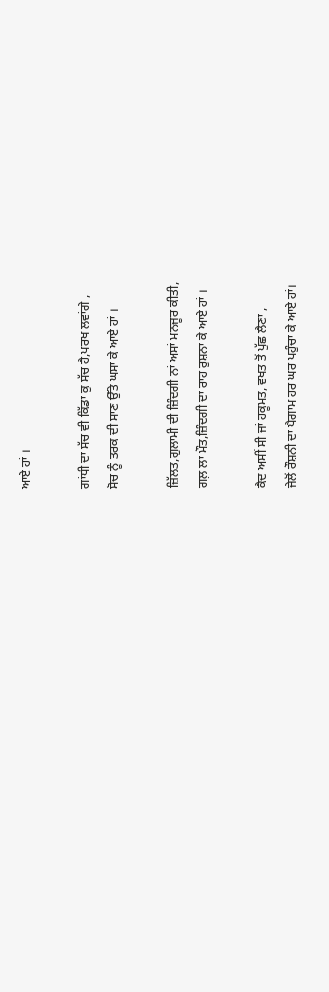ਆਏ ਹਾਂ ।

ਗਾਂਧੀ ਦਾ ਸੱਚ ਵੀ ਕਿੱਡਾ ਕੁ ਸੱਚ ਹੈ,ਪਰਖ ਲਵਾਂਗੇ ,
ਸੋਚ ਨੂੰ ਤਰਕ ਦੀ ਸਾਣ ਉੱਤੇ ਘਸਾ ਕੇ ਆਏ ਹਾਂ ।

ਜ਼ਿੱਲਤ,ਗੁਲਾਮੀ ਦੀ ਜ਼ਿੰਦਗੀ ਨਾਂ ਅਸਾਂ ਮਨਜੂਰ ਕੀਤੀ,
ਗਲ਼ ਲਾ ਮੌਤ,ਜ਼ਿੰਦਗੀ ਦਾ ਰਾਹ ਰੁਸ਼ਨਾ ਕੇ ਆਏ ਹਾਂ ।

ਕੈਦ ਅਸੀਂ ਸੀ ਜਾਂ ਹਕੂਮਤ, ਵਖਤ ਤੋਂ ਪੁੱਛ ਲੈਣਾ ,
ਜੇਲੋਂ ਰੌਸ਼ਨੀ ਦਾ ਪੈਗਾਮ ਹਰ ਘਰ ਪਹੁੰਚਾ ਕੇ ਆਏ ਹਾਂ।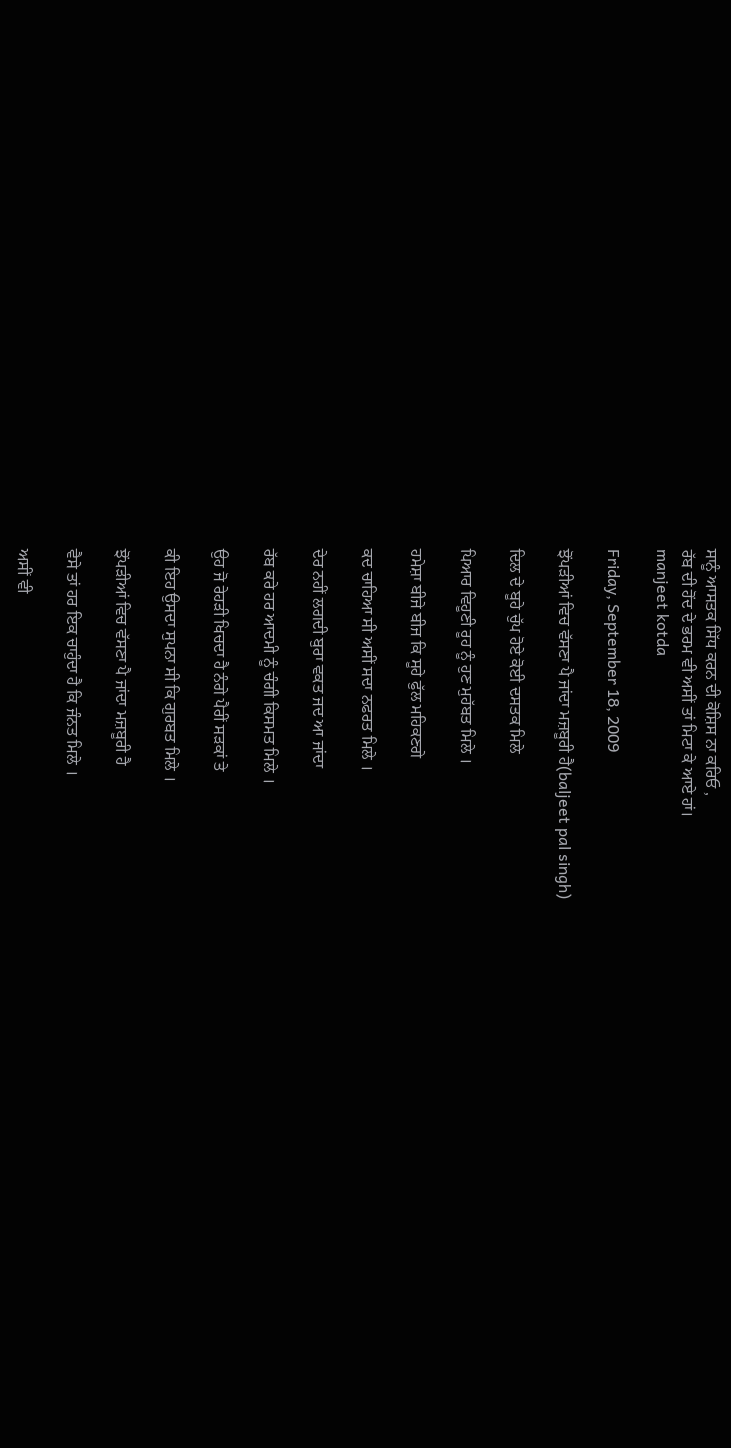ਸਾਨੂੰ ਆਸਤਕ ਸਿੱਧ ਕਰਨ ਦੀ ਕੋਸ਼ਿਸ ਨਾ ਕਰਿਓ ,
ਰੱਬ ਦੀ ਹੋਂਦ ਦੇ ਭਰਮ ਵੀ ਅਸੀਂ ਤਾਂ ਮਿਟਾ ਕੇ ਆਏ ਹਾਂ।
manjeet kotda

Friday, September 18, 2009

ਝੋਂਪੜੀਆਂ ਵਿਚ ਵੱਸਣਾ ਪੈ ਜਾਂਦਾ ਮਜ਼ਬੂਰੀ ਹੈ(baljeet pal singh)

ਦਿਲ ਦੇ ਬੂਹੇ ਚੁੱਪ ਹੋਏ ਕੋਈ ਦਸਤਕ ਮਿਲੇ

ਪਿਆਰ ਵਿਹੂਣੀ ਰੂਹ ਨੂੰ ਹੁਣ ਮੁਹੱਬਤ ਮਿਲੇ ।

ਹਮੇਸ਼ਾ ਬੀਜੇ ਬੀਜ ਕਿ ਸੂਹੇ ਫੁੱਲ ਮਹਿਕਣਗੇ

ਕਦ ਚਾਹਿਆ ਸੀ ਅਸੀਂ ਸਦਾ ਨਫਰਤ ਮਿਲੇ ।

ਦੇਰ ਨਹੀਂ ਲਗਦੀ ਬੁਰਾ ਵਕਤ ਜਦ ਆ ਜਾਂਦਾ

ਰੱਬ ਕਰੇ ਹਰ ਆਦਮੀ ਨੂੰ ਚੰਗੀ ਕਿਸਮਤ ਮਿਲੇ ।

ਉਹ ਜੋ ਰੇਹੜੀ ਖਿਚਦਾ ਹੈ ਨੰਗੇ ਪੈਰੀਂ ਸੜਕਾਂ ਤੇ

ਕੀ ਇਹ ਉਸਦਾ ਸੁਪਨਾ ਸੀ ਕਿ ਗੁਰਬਤ ਮਿਲੇ ।

ਝੋਂਪੜੀਆਂ ਵਿਚ ਵੱਸਣਾ ਪੈ ਜਾਂਦਾ ਮਜ਼ਬੂਰੀ ਹੈ

ਵੈਸੇ ਤਾਂ ਹਰ ਇਕ ਚਾਹੁੰਦਾ ਹੈ ਕਿ ਜੰਨਤ ਮਿਲੇ ।

ਅਸੀਂ ਵੀ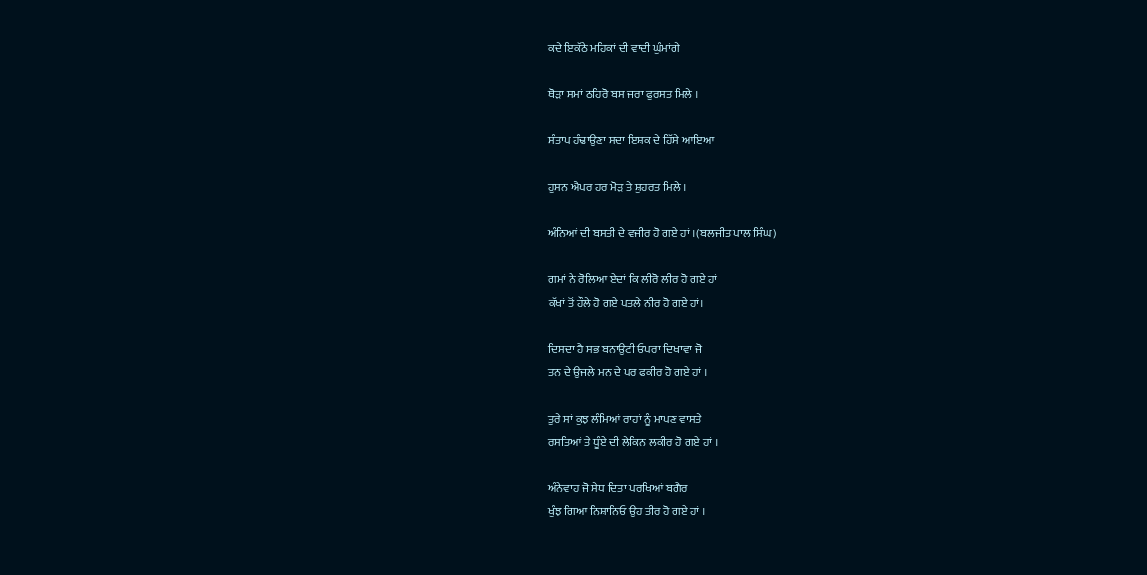ਕਦੇ ਇਕੱਠੇ ਮਹਿਕਾਂ ਦੀ ਵਾਦੀ ਘੁੰਮਾਂਗੇ

ਥੋੜਾ ਸਮਾਂ ਠਹਿਰੋ ਬਸ ਜਰਾ ਫੁਰਸਤ ਮਿਲੇ ।

ਸੰਤਾਪ ਹੰਢਾਉਣਾ ਸਦਾ ਇਸ਼ਕ ਦੇ ਹਿੱਸੇ ਆਇਆ

ਹੁਸਨ ਐਪਰ ਹਰ ਮੋੜ ਤੇ ਸ਼ੁਹਰਤ ਮਿਲੇ ।

ਅੰਨਿਆਂ ਦੀ ਬਸਤੀ ਦੇ ਵਜੀਰ ਹੋ ਗਏ ਹਾਂ ।(ਬਲਜੀਤ ਪਾਲ ਸਿੰਘ)

ਗਮਾਂ ਨੇ ਰੋਲਿਆ ਏਦਾਂ ਕਿ ਲੀਰੋ ਲੀਰ ਹੋ ਗਏ ਹਾਂ
ਕੱਖਾਂ ਤੋਂ ਹੌਲੇ ਹੋ ਗਏ ਪਤਲੇ ਨੀਰ ਹੋ ਗਏ ਹਾਂ।

ਦਿਸਦਾ ਹੈ ਸਭ ਬਨਾਉਟੀ ਓਪਰਾ ਦਿਖਾਵਾ ਜੋ
ਤਨ ਦੇ ਉਜਲੇ ਮਨ ਦੇ ਪਰ ਫਕੀਰ ਹੋ ਗਏ ਹਾਂ ।

ਤੁਰੇ ਸਾਂ ਕੁਝ ਲੰਮਿਆਂ ਰਾਹਾਂ ਨੂੰ ਮਾਪਣ ਵਾਸਤੇ
ਰਸਤਿਆਂ ਤੇ ਧੂੰਏ ਦੀ ਲੇਕਿਨ ਲਕੀਰ ਹੋ ਗਏ ਹਾਂ ।

ਅੰਨੇਵਾਹ ਜੋ ਸੇਧ ਦਿਤਾ ਪਰਖਿਆਂ ਬਗੈਰ
ਖੁੰਝ ਗਿਆ ਨਿਸ਼ਾਨਿਓ ਉਹ ਤੀਰ ਹੋ ਗਏ ਹਾਂ ।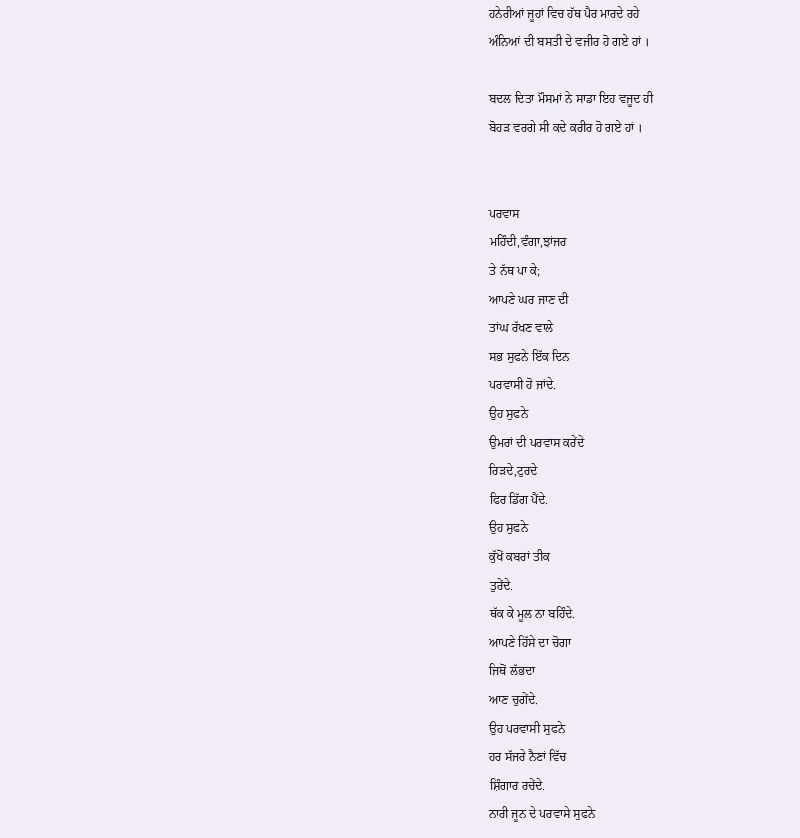ਹਨੇਰੀਆਂ ਜੂਹਾਂ ਵਿਚ ਹੱਥ ਪੈਰ ਮਾਰਦੇ ਰਹੇ
ਅੰਨਿਆਂ ਦੀ ਬਸਤੀ ਦੇ ਵਜੀਰ ਹੋ ਗਏ ਹਾਂ ।

ਬਦਲ ਦਿਤਾ ਮੌਸਮਾਂ ਨੇ ਸਾਡਾ ਇਹ ਵਜੂਦ ਹੀ
ਬੋਹੜ ਵਰਗੇ ਸੀ ਕਦੇ ਕਰੀਰ ਹੋ ਗਏ ਹਾਂ ।


ਪਰਵਾਸ
ਮਹਿੰਦੀ,ਵੰਗਾ,ਝਾਂਜਰ
ਤੇ ਨੱਥ ਪਾ ਕੇ;
ਆਪਣੇ ਘਰ ਜਾਣ ਦੀ
ਤਾਂਘ ਰੱਖਣ ਵਾਲੇ
ਸਭ ਸੁਫਨੇ ਇੱਕ ਦਿਨ
ਪਰਵਾਸੀ ਹੋ ਜਾਂਦੇ.
ਉਹ ਸੁਫਨੇ
ਉਮਰਾਂ ਦੀ ਪਰਵਾਸ ਕਰੇਂਦੇ
ਰਿੜਦੇ,ਟੁਰਦੇ
ਫਿਰ ਡਿੱਗ ਪੈਂਦੇ.
ਉਹ ਸੁਫਨੇ
ਕੁੱਖੋਂ ਕਬਰਾਂ ਤੀਕ
ਤੁਰੇਂਦੇ.
ਥੱਕ ਕੇ ਮੂਲ ਨਾ ਬਹਿੰਦੇ.
ਆਪਣੇ ਹਿੱਸੇ ਦਾ ਚੋਗਾ
ਜਿਥੋਂ ਲੱਭਦਾ
ਆਣ ਚੁਗੇਂਦੇ.
ਉਹ ਪਰਵਾਸੀ ਸੁਫਨੇ
ਹਰ ਸੱਜਰੇ ਨੈਣਾਂ ਵਿੱਚ
ਸ਼ਿੰਗਾਰ ਰਚੇਂਦੇ.
ਨਾਰੀ ਜੂਨ ਦੇ ਪਰਵਾਸੇ ਸੁਫਨੇ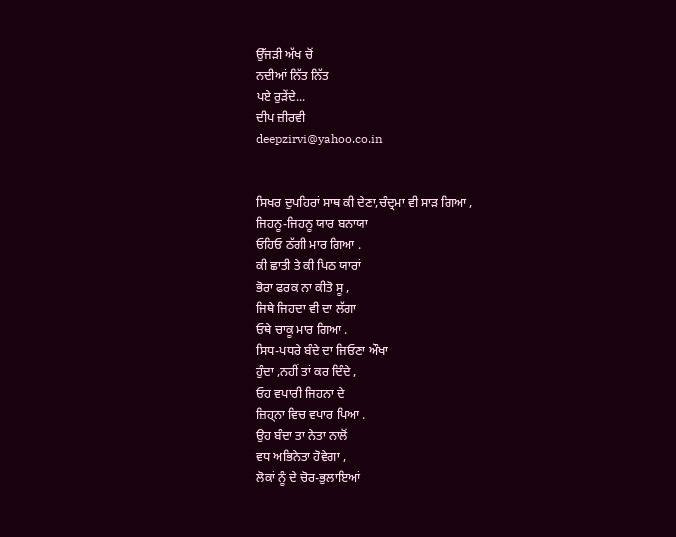ਉੱਜੜੀ ਅੱਖ ਚੋਂ
ਨਦੀਆਂ ਨਿੱਤ ਨਿੱਤ
ਪਏ ਰੁੜੇਂਦੇ...
ਦੀਪ ਜ਼ੀਰਵੀ
deepzirvi@yahoo.co.in


ਸਿਖਰ ਦੁਪਹਿਰਾਂ ਸਾਥ ਕੀ ਦੇਣਾ,ਚੰਦ੍ਰਮਾ ਵੀ ਸਾੜ ਗਿਆ ,
ਜਿਹਨੂ-ਜਿਹਨੂ ਯਾਰ ਬਨਾਯਾ
ਓਹਿਓ ਠੱਗੀ ਮਾਰ ਗਿਆ .
ਕੀ ਛਾਤੀ ਤੇ ਕੀ ਪਿਠ ਯਾਰਾਂ
ਭੋਰਾ ਫਰਕ ਨਾ ਕੀਤੋ ਸੂ ,
ਜਿਥੇ ਜਿਹਦਾ ਵੀ ਦਾ ਲੱਗਾ
ਓਥੇ ਚਾਕੂ ਮਾਰ ਗਿਆ .
ਸਿਧ-ਪਧਰੇ ਬੰਦੇ ਦਾ ਜਿਓਣਾ ਔਖਾ
ਹੁੰਦਾ ,ਨਹੀਂ ਤਾਂ ਕਰ ਦਿੰਦੇ ,
ਓਹ ਵਪਾਰੀ ਜਿਹਨਾ ਦੇ
ਜ਼ਿਹ੍ਨਾ ਵਿਚ ਵਪਾਰ ਪਿਆ .
ਉਹ ਬੰਦਾ ਤਾ ਨੇਤਾ ਨਾਲੋਂ
ਵਧ ਅਭਿਨੇਤਾ ਹੋਵੇਗਾ ,
ਲੋਕਾਂ ਨੂੰ ਦੇ ਚੋਰ-ਭੁਲਾਇਆਂ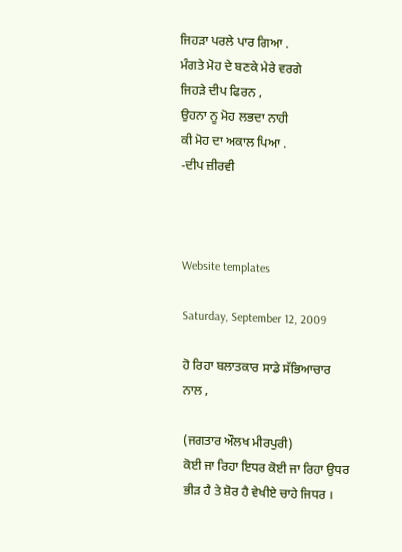ਜਿਹੜਾ ਪਰਲੇ ਪਾਰ ਗਿਆ .
ਮੰਗਤੇ ਮੋਹ ਦੇ ਬਣਕੇ ਮੇਰੇ ਵਰਗੇ
ਜਿਹੜੇ ਦੀਪ ਫਿਰਨ ,
ਉਹਨਾ ਨੂ ਮੋਹ ਲਭਦਾ ਨਾਹੀ
ਕੀ ਮੋਹ ਦਾ ਅਕਾਲ ਪਿਆ .
-ਦੀਪ ਜ਼ੀਰਵੀ



Website templates

Saturday, September 12, 2009

ਹੋ ਰਿਹਾ ਬਲਾਤਕਾਰ ਸਾਡੇ ਸੱਭਿਆਚਾਰ ਨਾਲ ,

(ਜਗਤਾਰ ਔਲਖ ਮੀਰਪੁਰੀ)
ਕੋਈ ਜਾ ਰਿਹਾ ਇਧਰ ਕੋਈ ਜਾ ਰਿਹਾ ਉਧਰ
ਭੀੜ ਹੈ ਤੇ ਸ਼ੋਰ ਹੈ ਵੇਖੀਏ ਚਾਹੇ ਜਿਧਰ ।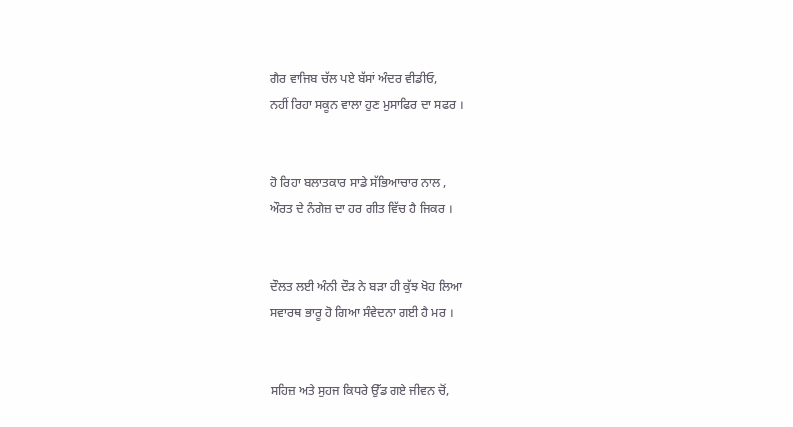ਗੈਰ ਵਾਜਿਬ ਚੱਲ ਪਏ ਬੱਸਾਂ ਅੰਦਰ ਵੀਡੀਓ,
ਨਹੀਂ ਰਿਹਾ ਸਕੂਨ ਵਾਲਾ ਹੁਣ ਮੁਸਾਫਿਰ ਦਾ ਸਫਰ ।


ਹੋ ਰਿਹਾ ਬਲਾਤਕਾਰ ਸਾਡੇ ਸੱਭਿਆਚਾਰ ਨਾਲ ,
ਔਰਤ ਦੇ ਨੰਗੇਜ਼ ਦਾ ਹਰ ਗੀਤ ਵਿੱਚ ਹੈ ਜਿਕਰ ।


ਦੌਲਤ ਲਈ ਅੰਨੀ ਦੌੜ ਨੇ ਬੜਾ ਹੀ ਕੁੱਝ ਖੋਹ ਲਿਆ
ਸਵਾਰਥ ਭਾਰੂ ਹੋ ਗਿਆ ਸੰਵੇਦਨਾ ਗਈ ਹੈ ਮਰ ।


ਸਹਿਜ਼ ਅਤੇ ਸੁਹਜ ਕਿਧਰੇ ਉੱਡ ਗਏ ਜੀਵਨ ਚੋਂ,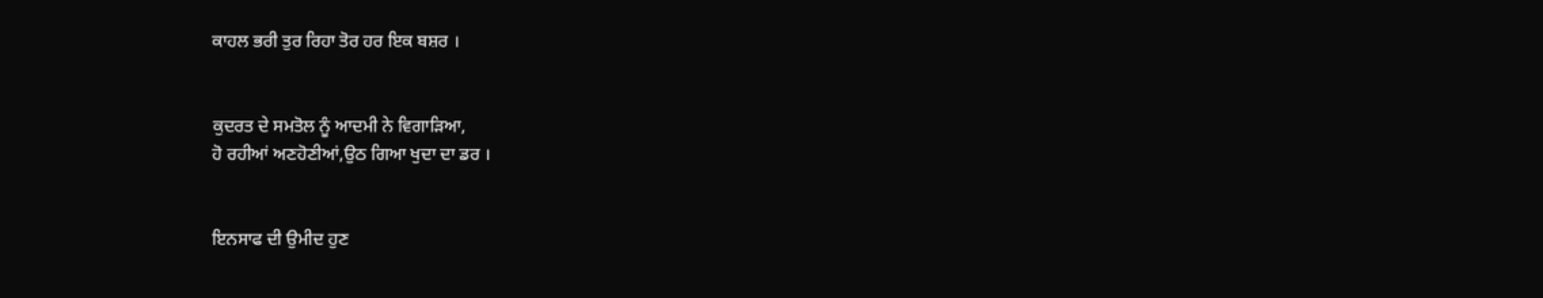ਕਾਹਲ ਭਰੀ ਤੁਰ ਰਿਹਾ ਤੋਰ ਹਰ ਇਕ ਬਸ਼ਰ ।


ਕੁਦਰਤ ਦੇ ਸਮਤੋਲ ਨੂੰ ਆਦਮੀ ਨੇ ਵਿਗਾੜਿਆ,
ਹੋ ਰਹੀਆਂ ਅਣਹੋਣੀਆਂ,ਉਠ ਗਿਆ ਖੁਦਾ ਦਾ ਡਰ ।


ਇਨਸਾਫ ਦੀ ਉਮੀਦ ਹੁਣ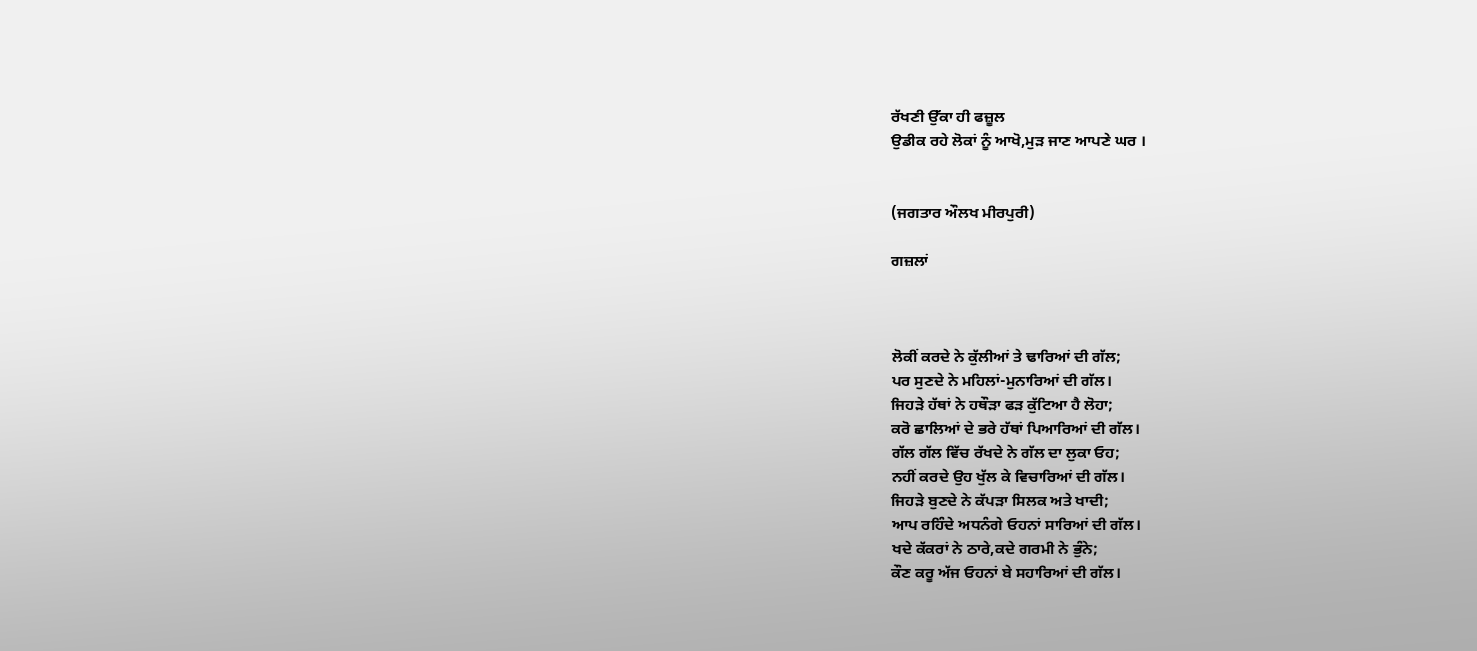ਰੱਖਣੀ ਉੱਕਾ ਹੀ ਫਜ਼ੂਲ
ਉਡੀਕ ਰਹੇ ਲੋਕਾਂ ਨੂੰ ਆਖੋ,ਮੁੜ ਜਾਣ ਆਪਣੇ ਘਰ ।


(ਜਗਤਾਰ ਔਲਖ ਮੀਰਪੁਰੀ)

ਗਜ਼ਲਾਂ



ਲੋਕੀਂ ਕਰਦੇ ਨੇ ਕੁੱਲੀਆਂ ਤੇ ਢਾਰਿਆਂ ਦੀ ਗੱਲ;
ਪਰ ਸੁਣਦੇ ਨੇ ਮਹਿਲਾਂ-ਮੁਨਾਰਿਆਂ ਦੀ ਗੱਲ।
ਜਿਹੜੇ ਹੱਥਾਂ ਨੇ ਹਥੌੜਾ ਫੜ ਕੁੱਟਿਆ ਹੈ ਲੋਹਾ;
ਕਰੋ ਛਾਲਿਆਂ ਦੇ ਭਰੇ ਹੱਥਾਂ ਪਿਆਰਿਆਂ ਦੀ ਗੱਲ।
ਗੱਲ ਗੱਲ ਵਿੱਚ ਰੱਖਦੇ ਨੇ ਗੱਲ ਦਾ ਲੁਕਾ ਓਹ;
ਨਹੀਂ ਕਰਦੇ ਉਹ ਖੁੱਲ ਕੇ ਵਿਚਾਰਿਆਂ ਦੀ ਗੱਲ।
ਜਿਹੜੇ ਬੁਣਦੇ ਨੇ ਕੱਪੜਾ ਸਿਲਕ ਅਤੇ ਖਾਦੀ;
ਆਪ ਰਹਿੰਦੇ ਅਧਨੰਗੇ ਓਹਨਾਂ ਸਾਰਿਆਂ ਦੀ ਗੱਲ।
ਖਦੇ ਕੱਕਰਾਂ ਨੇ ਠਾਰੇ,ਕਦੇ ਗਰਮੀ ਨੇ ਭੁੰਨੇ;
ਕੌਣ ਕਰੂ ਅੱਜ ਓਹਨਾਂ ਬੇ ਸਹਾਰਿਆਂ ਦੀ ਗੱਲ।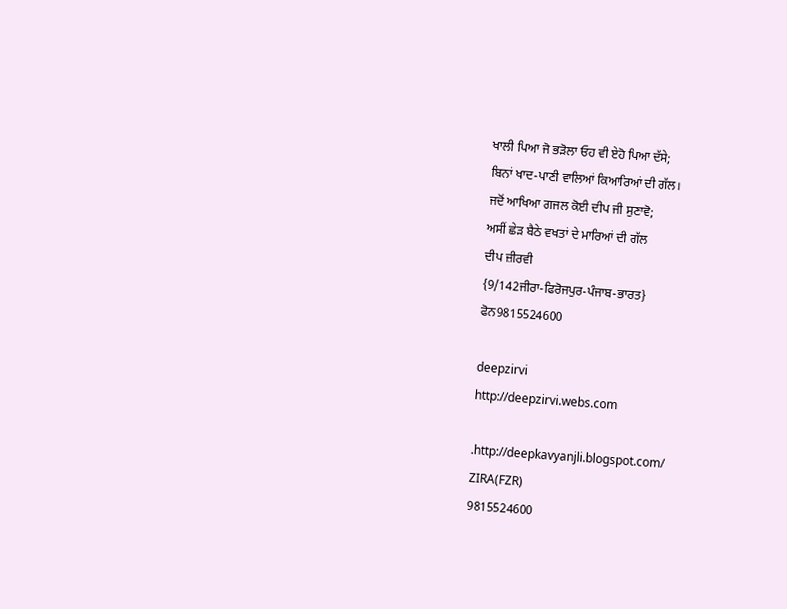ਖਾਲੀ ਪਿਆ ਜੋ ਭੜੋਲਾ ਓਹ ਵੀ ਏਹੋ ਪਿਆ ਦੱਸੇ;
ਬਿਨਾਂ ਖਾਦ-ਪਾਣੀ ਵਾਲਿਆਂ ਕਿਆਰਿਆਂ ਦੀ ਗੱਲ।
ਜਦੋਂ ਆਖਿਆ ਗਜਲ ਕੋਈ ਦੀਪ ਜੀ ਸੁਣਾਵੋ;
ਅਸੀਂ ਛੇੜ ਬੈਠੇ ਵਖਤਾਂ ਦੇ ਮਾਰਿਆਂ ਦੀ ਗੱਲ
ਦੀਪ ਜ਼ੀਰਵੀ
{9/142ਜੀਰਾ-ਫਿਰੋਜਪੁਰ-ਪੰਜਾਬ-ਭਾਰਤ}
ਫੋਨ9815524600

deepzirvi
http://deepzirvi.webs.com

.http://deepkavyanjli.blogspot.com/
ZIRA(FZR)
9815524600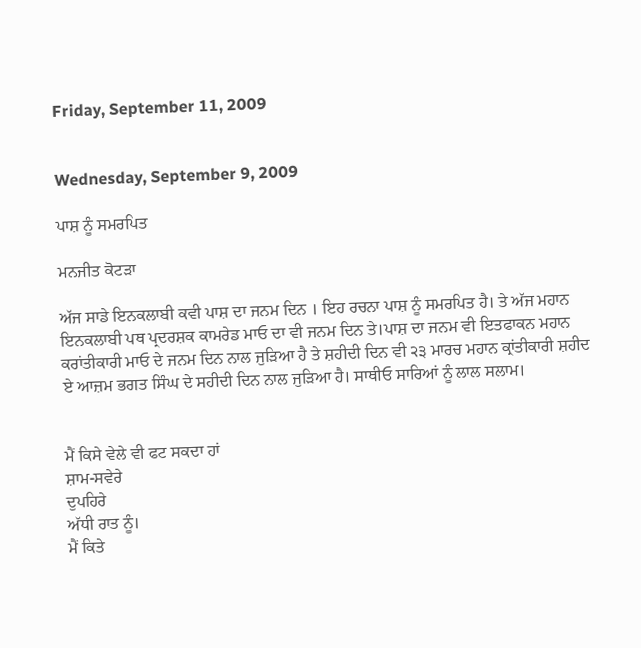Friday, September 11, 2009


Wednesday, September 9, 2009

ਪਾਸ਼ ਨੂੰ ਸਮਰਪਿਤ

ਮਨਜੀਤ ਕੋਟੜਾ

ਅੱਜ ਸਾਡੇ ਇਨਕਲਾਬੀ ਕਵੀ ਪਾਸ਼ ਦਾ ਜਨਮ ਦਿਨ । ਇਹ ਰਚਨਾ ਪਾਸ਼ ਨੂੰ ਸਮਰਪਿਤ ਹੈ। ਤੇ ਅੱਜ ਮਹਾਨ ਇਨਕਲਾਬੀ ਪਥ ਪ੍ਰਦਰਸ਼ਕ ਕਾਮਰੇਡ ਮਾਓ ਦਾ ਵੀ ਜਨਮ ਦਿਨ ਤੇ।ਪਾਸ਼ ਦਾ ਜਨਮ ਵੀ ਇਤਫਾਕਨ ਮਹਾਨ ਕਰਾਂਤੀਕਾਰੀ ਮਾਓ ਦੇ ਜਨਮ ਦਿਨ ਨਾਲ ਜੁੜਿਆ ਹੈ ਤੇ ਸ਼ਹੀਦੀ ਦਿਨ ਵੀ ੨੩ ਮਾਰਚ ਮਹਾਨ ਕ੍ਰਾਂਤੀਕਾਰੀ ਸ਼ਹੀਦ ਏ ਆਜ਼ਮ ਭਗਤ ਸਿੰਘ ਦੇ ਸਹੀਦੀ ਦਿਨ ਨਾਲ ਜੁੜਿਆ ਹੈ। ਸਾਥੀਓ ਸਾਰਿਆਂ ਨੂੰ ਲਾਲ ਸਲਾਮ।


ਮੈਂ ਕਿਸੇ ਵੇਲੇ ਵੀ ਫਟ ਸਕਦਾ ਹਾਂ
ਸ਼ਾਮ-ਸਵੇਰੇ
ਦੁਪਹਿਰੇ
ਅੱਧੀ ਰਾਤ ਨੂੰ।
ਮੈਂ ਕਿਤੇ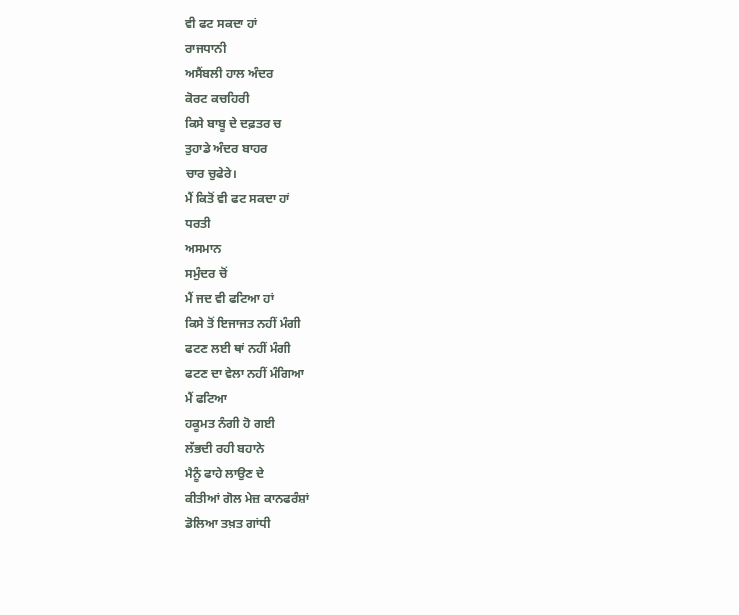ਵੀ ਫਟ ਸਕਦਾ ਹਾਂ
ਰਾਜਧਾਨੀ
ਅਸੈਂਬਲੀ ਹਾਲ ਅੰਦਰ
ਕੋਰਟ ਕਚਹਿਰੀ
ਕਿਸੇ ਬਾਬੂ ਦੇ ਦਫ਼ਤਰ ਚ
ਤੁਹਾਡੇ ਅੰਦਰ ਬਾਹਰ
ਚਾਰ ਚੁਫੇਰੇ।
ਮੈਂ ਕਿਤੋਂ ਵੀ ਫਟ ਸਕਦਾ ਹਾਂ
ਧਰਤੀ
ਅਸਮਾਨ
ਸਮੁੰਦਰ ਚੋਂ
ਮੈਂ ਜਦ ਵੀ ਫਟਿਆ ਹਾਂ
ਕਿਸੇ ਤੋਂ ਇਜਾਜਤ ਨਹੀਂ ਮੰਗੀ
ਫਟਣ ਲਈ ਥਾਂ ਨਹੀਂ ਮੰਗੀ
ਫਟਣ ਦਾ ਵੇਲਾ ਨਹੀਂ ਮੰਗਿਆ
ਮੈਂ ਫਟਿਆ
ਹਕੂਮਤ ਨੰਗੀ ਹੋ ਗਈ
ਲੱਭਦੀ ਰਹੀ ਬਹਾਨੇ
ਮੈਨੂੰ ਫਾਹੇ ਲਾਉਣ ਦੇ
ਕੀਤੀਆਂ ਗੋਲ ਮੇਜ਼ ਕਾਨਫਰੰਸ਼ਾਂ
ਡੋਲਿਆ ਤਖ਼ਤ ਗਾਂਧੀ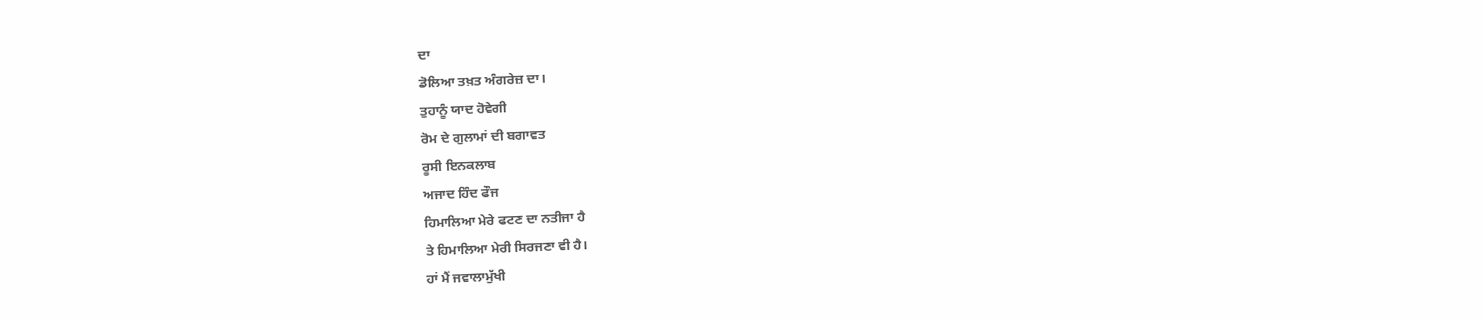ਦਾ
ਡੋਲਿਆ ਤਖ਼ਤ ਅੰਗਰੇਜ਼ ਦਾ।
ਤੁਹਾਨੂੰ ਯਾਦ ਹੋਵੇਗੀ
ਰੋਮ ਦੇ ਗੁਲਾਮਾਂ ਦੀ ਬਗਾਵਤ
ਰੂਸੀ ਇਨਕਲਾਬ
ਅਜਾਦ ਹਿੰਦ ਫੌਜ
ਹਿਮਾਲਿਆ ਮੇਰੇ ਫਟਣ ਦਾ ਨਤੀਜਾ ਹੈ
ਤੇ ਹਿਮਾਲਿਆ ਮੇਰੀ ਸਿਰਜਣਾ ਵੀ ਹੈ।
ਹਾਂ ਮੈਂ ਜਵਾਲਾਮੁੱਖੀ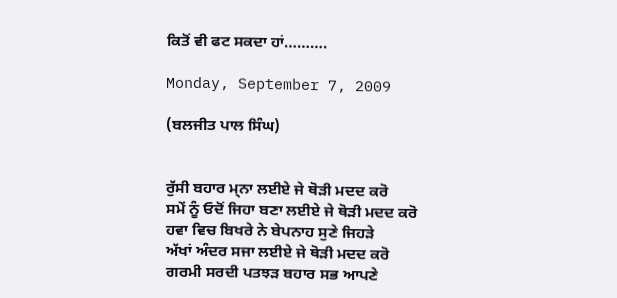ਕਿਤੋਂ ਵੀ ਫਟ ਸਕਦਾ ਹਾਂ……….

Monday, September 7, 2009

(ਬਲਜੀਤ ਪਾਲ ਸਿੰਘ)


ਰੁੱਸੀ ਬਹਾਰ ਮ੍ਨਾ ਲਈਏ ਜੇ ਥੋੜੀ ਮਦਦ ਕਰੋ
ਸਮੇਂ ਨੂੰ ਓਦੋਂ ਜਿਹਾ ਬਣਾ ਲਈਏ ਜੇ ਥੋੜੀ ਮਦਦ ਕਰੋ
ਹਵਾ ਵਿਚ ਬਿਖਰੇ ਨੇ ਬੇਪਨਾਹ ਸੁਣੇ ਜਿਹੜੇ
ਅੱਖਾਂ ਅੰਦਰ ਸਜਾ ਲਈਏ ਜੇ ਥੋੜੀ ਮਦਦ ਕਰੋ
ਗਰਮੀ ਸਰਦੀ ਪਤਝੜ ਬਹਾਰ ਸਭ ਆਪਣੇ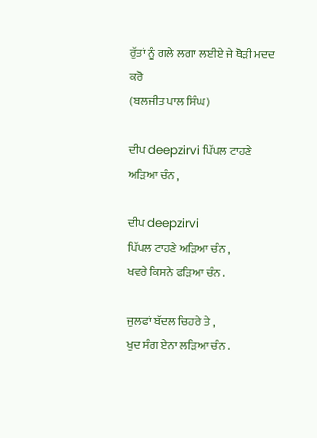ਰੁੱਤਾਂ ਨੂੰ ਗਲੇ ਲਗਾ ਲਈਏ ਜੇ ਥੋੜੀ ਮਦਦ ਕਰੋ
(ਬਲਜੀਤ ਪਾਲ ਸਿੰਘ)

ਦੀਪ deepzirvi ਪਿੱਪਲ ਟਾਹਣੇ ਅੜਿਆ ਚੰਨ ,

ਦੀਪ deepzirvi
ਪਿੱਪਲ ਟਾਹਣੇ ਅੜਿਆ ਚੰਨ ,
ਖਵਰੇ ਕਿਸਨੇ ਫੜਿਆ ਚੰਨ .

ਜੁਲਫਾਂ ਬੱਦਲ ਚਿਹਰੇ ਤੇ ,
ਖੁਦ ਸੰਗ ਏਨਾ ਲੜਿਆ ਚੰਨ .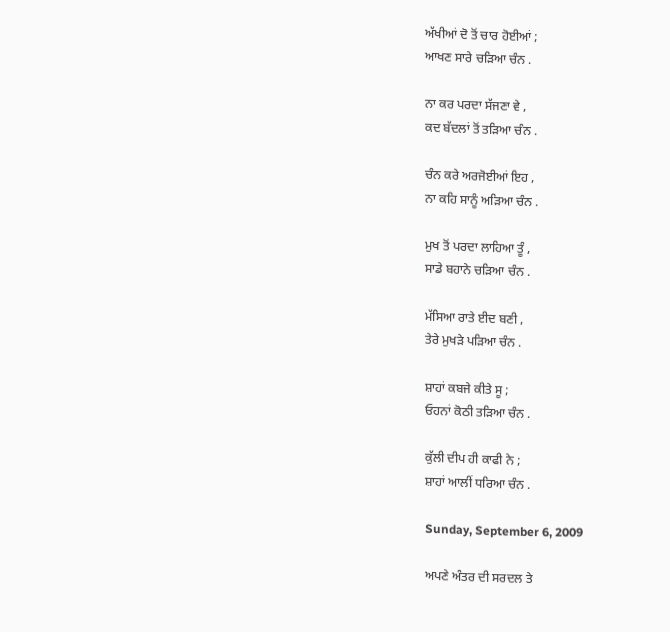ਅੱਖੀਆਂ ਦੋ ਤੋਂ ਚਾਰ ਹੋਈਆਂ ;
ਆਖਣ ਸਾਰੇ ਚੜਿਆ ਚੰਨ .

ਨਾ ਕਰ ਪਰਦਾ ਸੱਜਣਾ ਵੇ ,
ਕਦ ਬੱਦਲਾਂ ਤੋਂ ਤੜਿਆ ਚੰਨ .

ਚੰਨ ਕਰੇ ਅਰਜੋਈਆਂ ਇਹ ,
ਨਾ ਕਹਿ ਸਾਨੂੰ ਅੜਿਆ ਚੰਨ .

ਮੁਖ ਤੋਂ ਪਰਦਾ ਲਾਹਿਆ ਤੂੰ ,
ਸਾਡੇ ਬਹਾਨੇ ਚੜਿਆ ਚੰਨ .

ਮੱਸਿਆ ਰਾਤੇ ਈਦ ਬਣੀ ,
ਤੇਰੇ ਮੁਖੜੇ ਪੜਿਆ ਚੰਨ .

ਸ਼ਾਹਾਂ ਕਬਜੇ ਕੀਤੇ ਸੂ ;
ਓਹਨਾਂ ਕੋਠੀ ਤੜਿਆ ਚੰਨ .

ਕੁੱਲੀ ਦੀਪ ਹੀ ਕਾਫੀ ਨੇ ;
ਸ਼ਾਹਾਂ ਆਲੀਂ ਧਰਿਆ ਚੰਨ .

Sunday, September 6, 2009

ਅਪਣੇ ਅੰਤਰ ਦੀ ਸਰਦਲ ਤੇ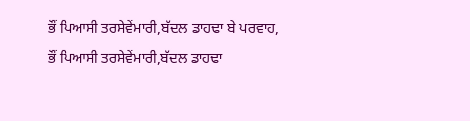ਭੌਂ ਪਿਆਸੀ ਤਰਸੇਵੇਂਮਾਰੀ,ਬੱਦਲ ਡਾਹਢਾ ਬੇ ਪਰਵਾਹ,
ਭੌਂ ਪਿਆਸੀ ਤਰਸੇਵੇਂਮਾਰੀ,ਬੱਦਲ ਡਾਹਢਾ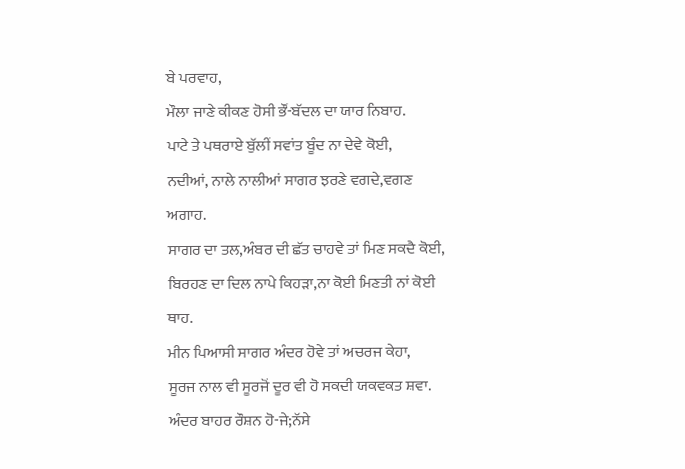ਬੇ ਪਰਵਾਹ,
ਮੌਲਾ ਜਾਣੇ ਕੀਕਣ ਹੋਸੀ ਭੌਂ-ਬੱਦਲ ਦਾ ਯਾਰ ਨਿਬਾਹ.
ਪਾਟੇ ਤੇ ਪਥਰਾਏ ਬੁੱਲੀਂ ਸਵਾਂਤ ਬੂੰਦ ਨਾ ਦੇਵੇ ਕੋਈ,
ਨਦੀਆਂ, ਨਾਲੇ ਨਾਲੀਆਂ ਸਾਗਰ ਝਰਣੇ ਵਗਦੇ,ਵਗਣ ਅਗਾਹ.
ਸਾਗਰ ਦਾ ਤਲ,ਅੰਬਰ ਦੀ ਛੱਤ ਚਾਹਵੇ ਤਾਂ ਮਿਣ ਸਕਦੈ ਕੋਈ,
ਬਿਰਹਣ ਦਾ ਦਿਲ ਨਾਪੇ ਕਿਹੜਾ,ਨਾ ਕੋਈ ਮਿਣਤੀ ਨਾਂ ਕੋਈ ਥਾਹ.
ਮੀਨ ਪਿਆਸੀ ਸਾਗਰ ਅੰਦਰ ਹੋਵੇ ਤਾਂ ਅਚਰਜ ਕੇਹਾ,
ਸੂਰਜ ਨਾਲ ਵੀ ਸੂਰਜੋਂ ਦੂਰ ਵੀ ਹੋ ਸਕਦੀ ਯਕਵਕਤ ਸ਼ਵਾ.
ਅੰਦਰ ਬਾਹਰ ਰੌਸ਼ਨ ਹੋ-ਜੇ;ਨੱਸੇ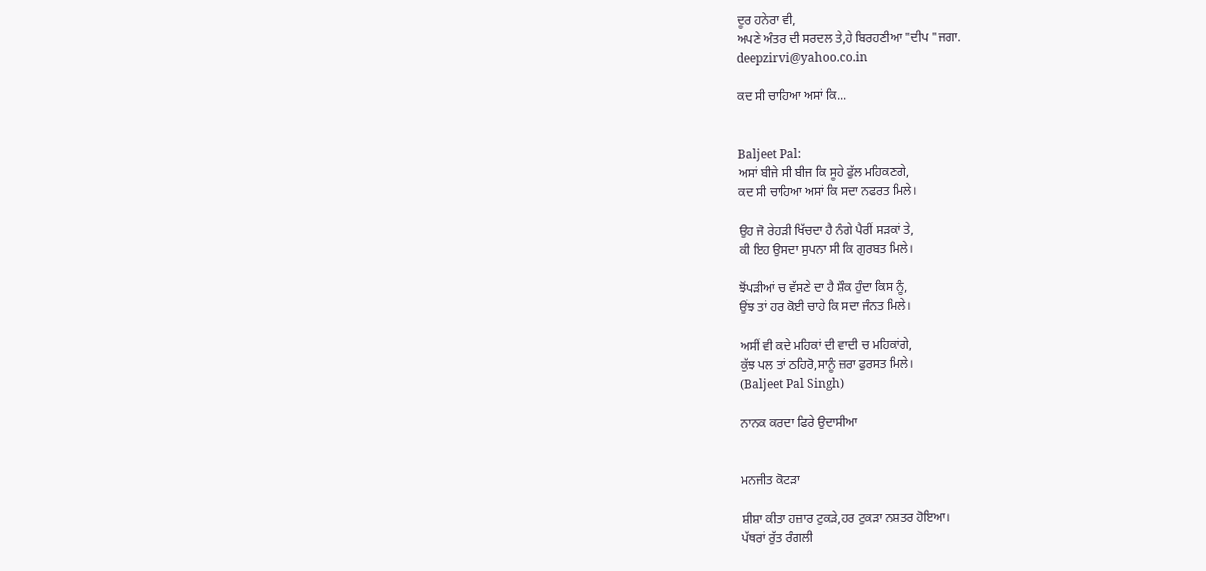ਦੂਰ ਹਨੇਰਾ ਵੀ,
ਅਪਣੇ ਅੰਤਰ ਦੀ ਸਰਦਲ ਤੇ,ਹੇ ਬਿਰਹਣੀਆ "ਦੀਪ "ਜਗਾ.
deepzirvi@yahoo.co.in

ਕਦ ਸੀ ਚਾਹਿਆ ਅਸਾਂ ਕਿ...


Baljeet Pal:
ਅਸਾਂ ਬੀਜੇ ਸੀ ਬੀਜ ਕਿ ਸੂਹੇ ਫੁੱਲ ਮਹਿਕਣਗੇ,
ਕਦ ਸੀ ਚਾਹਿਆ ਅਸਾਂ ਕਿ ਸਦਾ ਨਫਰਤ ਮਿਲੇ।

ਉਹ ਜੋ ਰੇਹੜੀ ਖਿੱਚਦਾ ਹੈ ਨੰਗੇ ਪੈਰੀਂ ਸੜਕਾਂ ਤੇ,
ਕੀ ਇਹ ਉਸਦਾ ਸੁਪਨਾ ਸੀ ਕਿ ਗੁਰਬਤ ਮਿਲੇ।

ਝੋਂਪੜੀਆਂ ਚ ਵੱਸਣੇ ਦਾ ਹੈ ਸ਼ੌਕ ਹੁੰਦਾ ਕਿਸ ਨੂੰ,
ਉਂਝ ਤਾਂ ਹਰ ਕੋਈ ਚਾਹੇ ਕਿ ਸਦਾ ਜੰਨਤ ਮਿਲੇ।

ਅਸੀਂ ਵੀ ਕਦੇ ਮਹਿਕਾਂ ਦੀ ਵਾਦੀ ਚ ਮਹਿਕਾਂਗੇ,
ਕੁੱਝ ਪਲ ਤਾਂ ਠਹਿਰੋ,ਸਾਨੂੰ ਜ਼ਰਾ ਫੁਰਸਤ ਮਿਲੇ।
(Baljeet Pal Singh)

ਨਾਨਕ ਕਰਦਾ ਫਿਰੇ ਉਦਾਸੀਆ


ਮਨਜੀਤ ਕੋਟੜਾ

ਸ਼ੀਸ਼ਾ ਕੀਤਾ ਹਜ਼ਾਰ ਟੁਕੜੇ,ਹਰ ਟੁਕੜਾ ਨਸ਼ਤਰ ਹੋਇਆ।
ਪੱਥਰਾਂ ਰੁੱਤ ਰੰਗਲੀ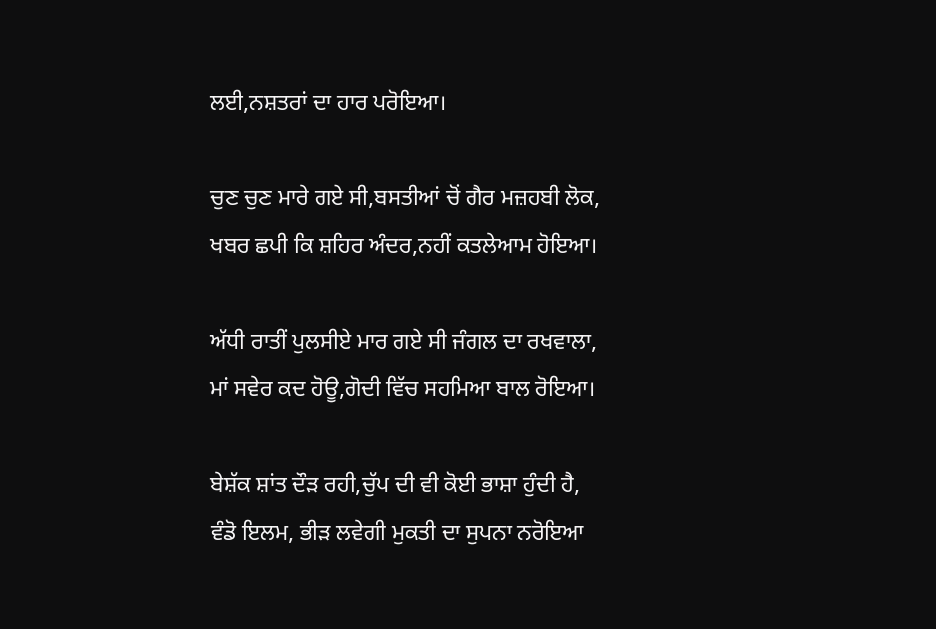ਲਈ,ਨਸ਼ਤਰਾਂ ਦਾ ਹਾਰ ਪਰੋਇਆ।

ਚੁਣ ਚੁਣ ਮਾਰੇ ਗਏ ਸੀ,ਬਸਤੀਆਂ ਚੋਂ ਗੈਰ ਮਜ਼ਹਬੀ ਲੋਕ,
ਖਬਰ ਛਪੀ ਕਿ ਸ਼ਹਿਰ ਅੰਦਰ,ਨਹੀਂ ਕਤਲੇਆਮ ਹੋਇਆ।

ਅੱਧੀ ਰਾਤੀਂ ਪੁਲਸੀਏ ਮਾਰ ਗਏ ਸੀ ਜੰਗਲ ਦਾ ਰਖਵਾਲਾ,
ਮਾਂ ਸਵੇਰ ਕਦ ਹੋਊ,ਗੋਦੀ ਵਿੱਚ ਸਹਮਿਆ ਬਾਲ ਰੋਇਆ।

ਬੇਸ਼ੱਕ ਸ਼ਾਂਤ ਦੌੜ ਰਹੀ,ਚੁੱਪ ਦੀ ਵੀ ਕੋਈ ਭਾਸ਼ਾ ਹੁੰਦੀ ਹੈ,
ਵੰਡੋ ਇਲਮ, ਭੀੜ ਲਵੇਗੀ ਮੁਕਤੀ ਦਾ ਸੁਪਨਾ ਨਰੋਇਆ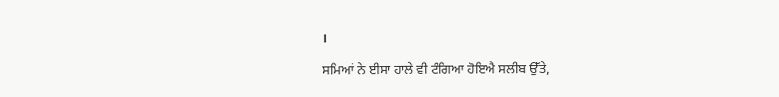।

ਸਮਿਆਂ ਨੇ ਈਸਾ ਹਾਲੇ ਵੀ ਟੰਗਿਆ ਹੋਇਐ ਸਲੀਬ ਉੱਤੇ,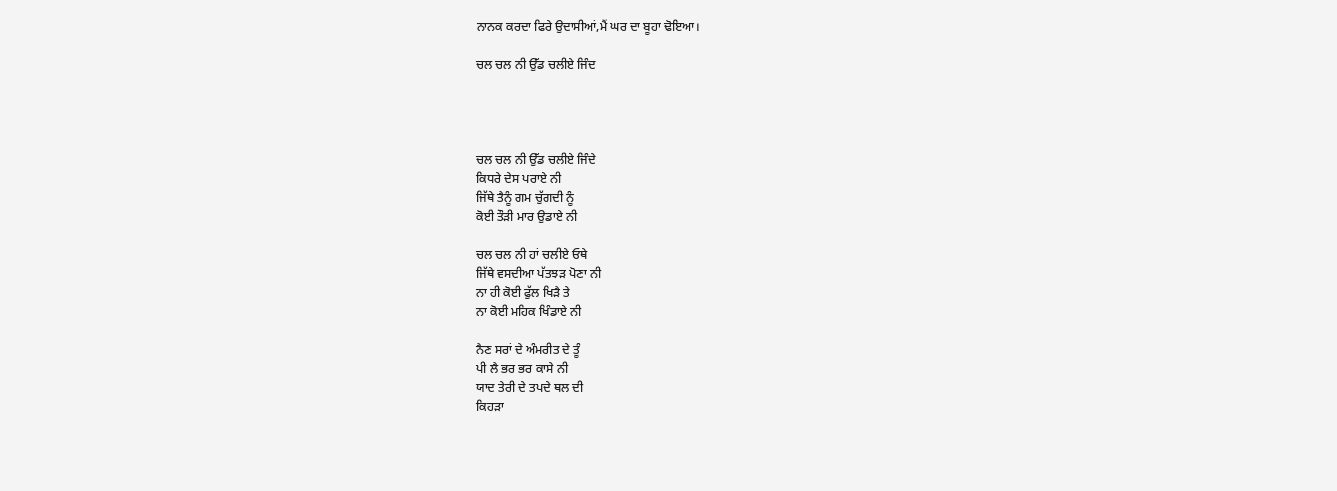ਨਾਨਕ ਕਰਦਾ ਫਿਰੇ ਉਦਾਸੀਆਂ,ਮੈਂ ਘਰ ਦਾ ਬੂਹਾ ਢੋਇਆ।

ਚਲ ਚਲ ਨੀ ਉੱਡ ਚਲੀਏ ਜਿੰਦ




ਚਲ ਚਲ ਨੀ ਉੱਡ ਚਲੀਏ ਜਿੰਦੇ
ਕਿਧਰੇ ਦੇਸ ਪਰਾਏ ਨੀ
ਜਿੱਥੇ ਤੈਨੂੰ ਗਮ ਚੁੱਗਦੀ ਨੂੰ
ਕੋਈ ਤੌੜੀ ਮਾਰ ਉਡਾਏ ਨੀ

ਚਲ ਚਲ ਨੀ ਹਾਂ ਚਲੀਏ ਓਥੇ
ਜਿੱਥੇ ਵਸਦੀਆ ਪੱਤਝੜ ਪੋਣਾ ਨੀ
ਨਾ ਹੀ ਕੋਈ ਫੁੱਲ ਖਿੜੈ ਤੇ
ਨਾ ਕੋਈ ਮਹਿਕ ਖਿੰਡਾਏ ਨੀ

ਨੈਣ ਸਰਾਂ ਦੇ ਅੰਮਰੀਤ ਦੇ ਤੂੰ
ਪੀ ਲੈ ਭਰ ਭਰ ਕਾਸੇ ਨੀ
ਯਾਦ ਤੇਰੀ ਦੇ ਤਪਦੇ ਥਲ ਦੀ
ਕਿਹੜਾ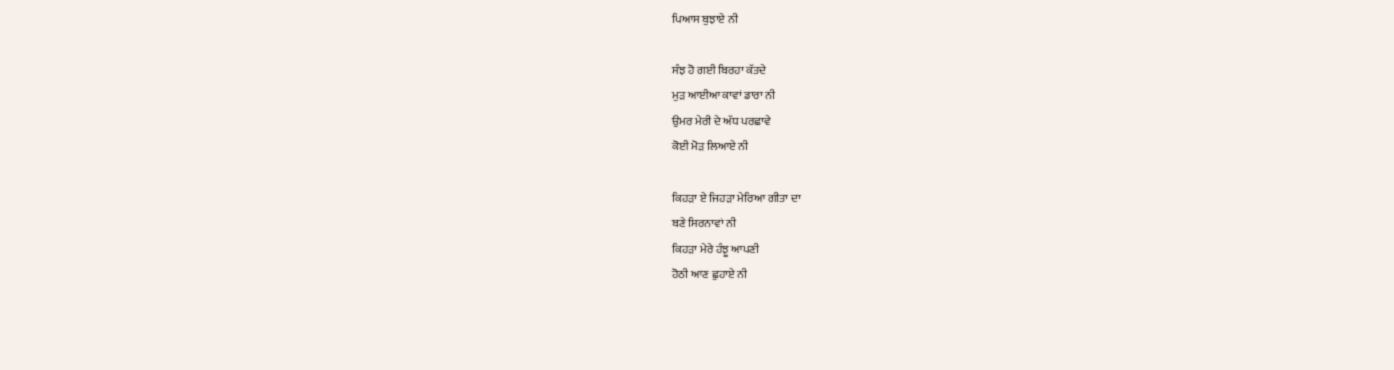ਪਿਆਸ ਬੁਝਾਏ ਨੀ

ਸੰਝ ਹੋ ਗਈ ਬਿਰਹਾ ਕੱਤਦੇ
ਮੁੜ ਆਈਆ ਕਾਵਾਂ ਡਾਰਾ ਨੀ
ਉਮਰ ਮੇਰੀ ਦੇ ਅੱਧ ਪਰਛਾਵੇ
ਕੋਈ ਮੋੜ ਲਿਆਏ ਨੀ

ਕਿਹੜਾ ਏ ਜਿਹੜਾ ਮੇਰਿਆ ਗੀਤਾ ਦਾ
ਬਣੇ ਸਿਰਨਾਵਾਂ ਨੀ
ਕਿਹੜਾ ਮੇਰੇ ਹੰਝੂ ਆਪਣੀ
ਹੋਠੀ ਆਣ ਛੁਹਾਏ ਨੀ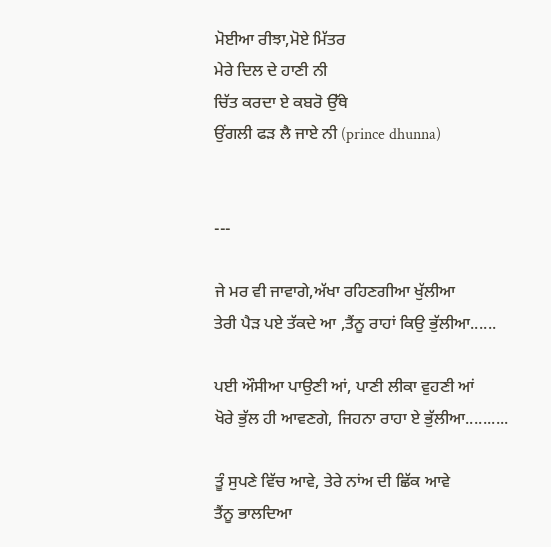ਮੋਈਆ ਰੀਝਾ,ਮੋਏ ਮਿੱਤਰ
ਮੇਰੇ ਦਿਲ ਦੇ ਹਾਣੀ ਨੀ
ਚਿੱਤ ਕਰਦਾ ਏ ਕਬਰੋ ਉੱਥੇ
ਉਂਗਲੀ ਫੜ ਲੈ ਜਾਏ ਨੀ (prince dhunna)


---

ਜੇ ਮਰ ਵੀ ਜਾਵਾਗੇ,ਅੱਖਾ ਰਹਿਣਗੀਆ ਖੁੱਲੀਆ
ਤੇਰੀ ਪੈੜ ਪਏ ਤੱਕਦੇ ਆ ,ਤੈਂਨੂ ਰਾਹਾਂ ਕਿਉ ਭੁੱਲੀਆ......

ਪਈ ਔਸੀਆ ਪਾਉਣੀ ਆਂ, ਪਾਣੀ ਲੀਕਾ ਵੁਹਣੀ ਆਂ
ਖੋਰੇ ਭੁੱਲ ਹੀ ਆਵਣਗੇ, ਜਿਹਨਾ ਰਾਹਾ ਏ ਭੁੱਲੀਆ..........

ਤੂੰ ਸੁਪਣੇ ਵਿੱਚ ਆਵੇ, ਤੇਰੇ ਨਾਂਅ ਦੀ ਛਿੱਕ ਆਵੇ
ਤੈਂਨੂ ਭਾਲਦਿਆ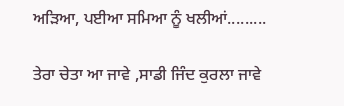ਅੜਿਆ, ਪਈਆ ਸਮਿਆ ਨੂੰ ਖਲੀਆਂ.........

ਤੇਰਾ ਚੇਤਾ ਆ ਜਾਵੇ ,ਸਾਡੀ ਜਿੰਦ ਕੁਰਲਾ ਜਾਵੇ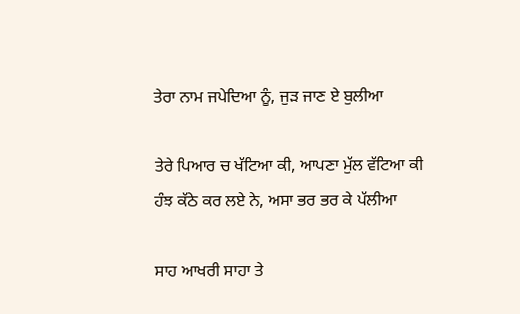ਤੇਰਾ ਨਾਮ ਜਪੇਦਿਆ ਨੂੰ, ਜੁੜ ਜਾਣ ਏ ਬੁਲੀਆ

ਤੇਰੇ ਪਿਆਰ ਚ ਖੱਟਿਆ ਕੀ, ਆਪਣਾ ਮੁੱਲ ਵੱਟਿਆ ਕੀ
ਹੰਝ ਕੱਠੇ ਕਰ ਲਏ ਨੇ, ਅਸਾ ਭਰ ਭਰ ਕੇ ਪੱਲੀਆ

ਸਾਹ ਆਖਰੀ ਸਾਹਾ ਤੇ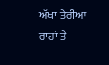ਅੱਖਾ ਤੇਰੀਆ ਰਾਹਾਂ ਤੇ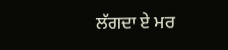ਲੱਗਦਾ ਏ ਮਰ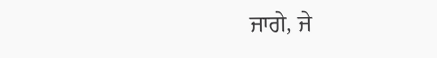ਜਾਗੇ, ਜੇ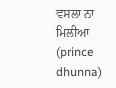ਵਸਲਾ ਨਾ ਮਿਲੀਆ
(prince dhunna)